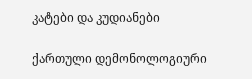კატები და კუდიანები

ქართული დემონოლოგიური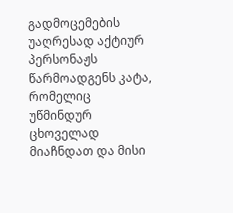გადმოცემების უაღრესად აქტიურ პერსონაჟს წარმოადგენს კატა, რომელიც უწმინდურ ცხოველად მიაჩნდათ და მისი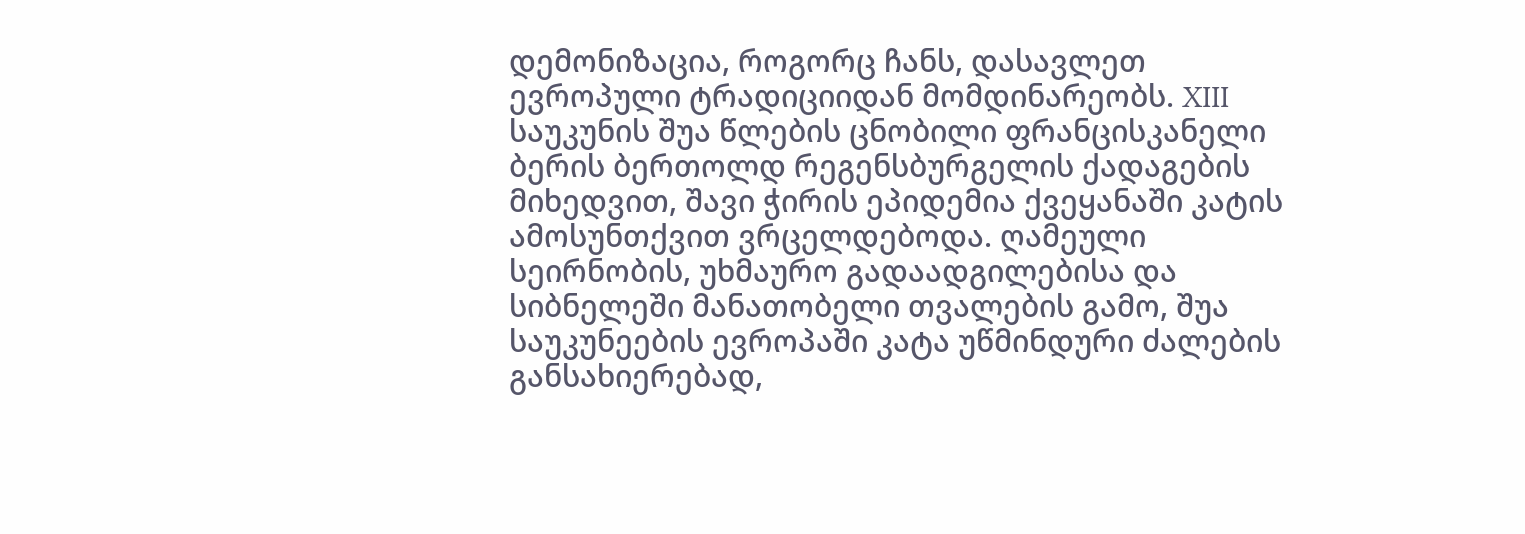დემონიზაცია, როგორც ჩანს, დასავლეთ ევროპული ტრადიციიდან მომდინარეობს. XIII საუკუნის შუა წლების ცნობილი ფრანცისკანელი ბერის ბერთოლდ რეგენსბურგელის ქადაგების მიხედვით, შავი ჭირის ეპიდემია ქვეყანაში კატის ამოსუნთქვით ვრცელდებოდა. ღამეული სეირნობის, უხმაურო გადაადგილებისა და სიბნელეში მანათობელი თვალების გამო, შუა საუკუნეების ევროპაში კატა უწმინდური ძალების განსახიერებად,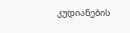კუდიანების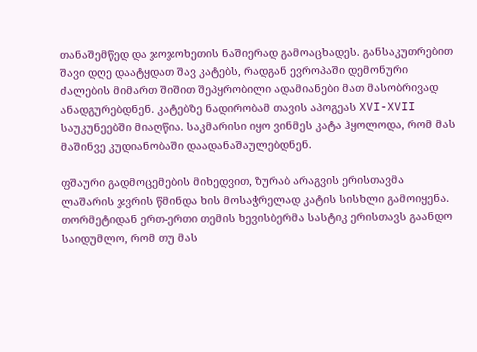თანაშემწედ და ჯოჯოხეთის ნაშიერად გამოაცხადეს. განსაკუთრებით შავი დღე დაატყდათ შავ კატებს, რადგან ევროპაში დემონური ძალების მიმართ შიშით შეპყრობილი ადამიანები მათ მასობრივად ანადგურებდნენ. კატებზე ნადირობამ თავის აპოგეას XVI-XVII საუკუნეებში მიაღწია. საკმარისი იყო ვინმეს კატა ჰყოლოდა, რომ მას მაშინვე კუდიანობაში დაადანაშაულებდნენ.

ფშაური გადმოცემების მიხედვით, ზურაბ არაგვის ერისთავმა ლაშარის ჯვრის წმინდა ხის მოსაჭრელად კატის სისხლი გამოიყენა. თორმეტიდან ერთ-ერთი თემის ხევისბერმა სასტიკ ერისთავს გაანდო საიდუმლო, რომ თუ მას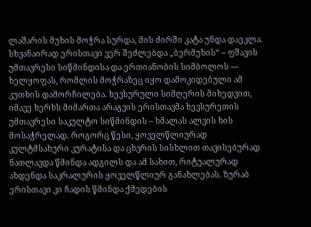ლაშარის მუხის მოჭრა სურდა, მის ძირში კატა უნდა დაეკლა. სხვანაირად ერისთავი ვერ შეძლებდა „ბერმუხის“ – ფშავის უმთავრესი სიწმინდისა და ერთიანობის სიმბოლოს — ხელყოფას, რომლის მოჭრაზეც იყო დამოკიდებული ამ კუთხის დამორჩილება. ხევსურული სიმღერის მიხედვით, იმავე ხერხს მიმართა არაგვის ერისთავმა ხევსურეთის უმთავრესი საკულტო სიწმინდის – ხმალას ალვის ხის მოსაჭრელად. როგორც წესი, ყოველწლიურად კულტმსახური კურატისა და ცხვრის სისხლით თავისებურად ნათლავდა წმინდა ადგილს და ამ სახით, რიტუალურად ახდენდა საკრალურის ყოველწლიურ განახლებას. ზურაბ ერისთავი კი ჩადის წმინდა ქმედების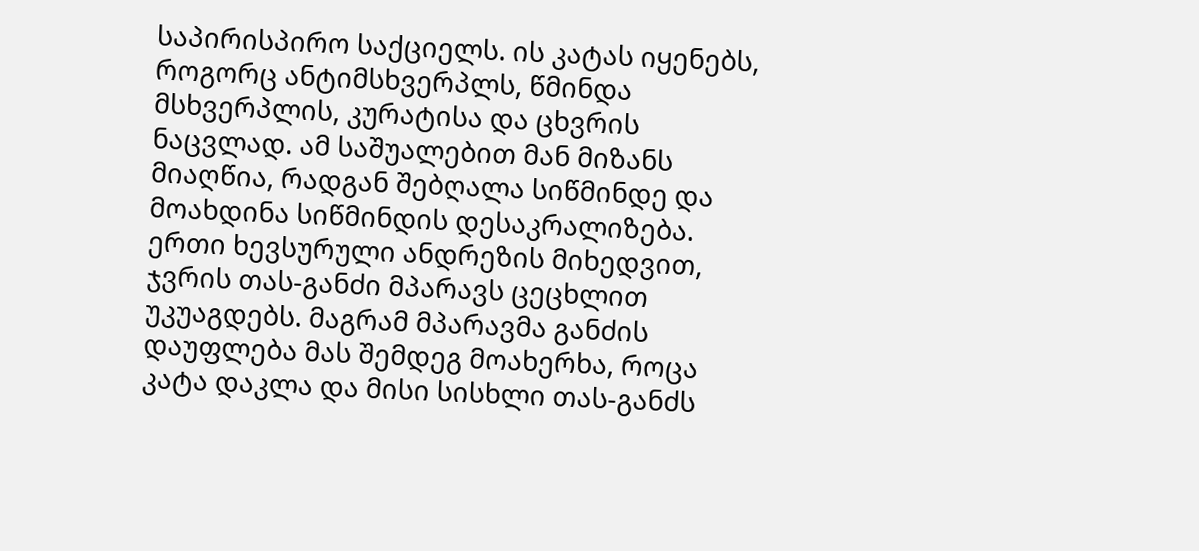საპირისპირო საქციელს. ის კატას იყენებს, როგორც ანტიმსხვერპლს, წმინდა მსხვერპლის, კურატისა და ცხვრის ნაცვლად. ამ საშუალებით მან მიზანს მიაღწია, რადგან შებღალა სიწმინდე და მოახდინა სიწმინდის დესაკრალიზება. ერთი ხევსურული ანდრეზის მიხედვით, ჯვრის თას-განძი მპარავს ცეცხლით უკუაგდებს. მაგრამ მპარავმა განძის დაუფლება მას შემდეგ მოახერხა, როცა კატა დაკლა და მისი სისხლი თას-განძს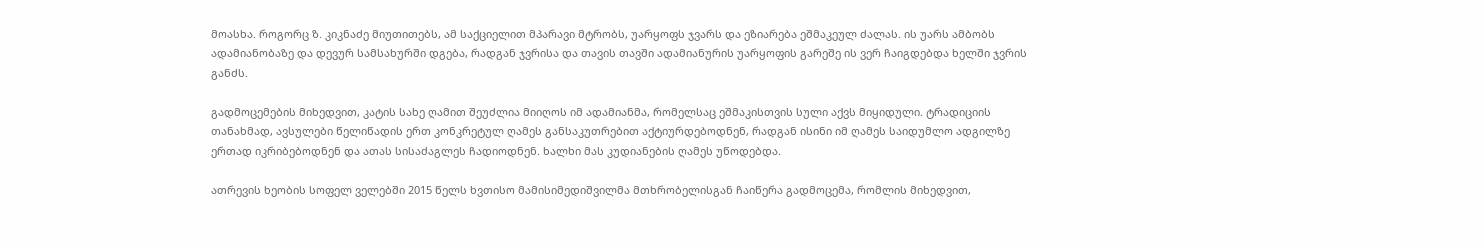მოასხა. როგორც ზ. კიკნაძე მიუთითებს, ამ საქციელით მპარავი მტრობს, უარყოფს ჯვარს და ეზიარება ეშმაკეულ ძალას. ის უარს ამბობს ადამიანობაზე და დევურ სამსახურში დგება, რადგან ჯვრისა და თავის თავში ადამიანურის უარყოფის გარეშე ის ვერ ჩაიგდებდა ხელში ჯვრის განძს.

გადმოცემების მიხედვით, კატის სახე ღამით შეუძლია მიიღოს იმ ადამიანმა, რომელსაც ეშმაკისთვის სული აქვს მიყიდული. ტრადიციის თანახმად, ავსულები წელიწადის ერთ კონკრეტულ ღამეს განსაკუთრებით აქტიურდებოდნენ, რადგან ისინი იმ ღამეს საიდუმლო ადგილზე ერთად იკრიბებოდნენ და ათას სისაძაგლეს ჩადიოდნენ. ხალხი მას კუდიანების ღამეს უწოდებდა.

ათრევის ხეობის სოფელ ველებში 2015 წელს ხვთისო მამისიმედიშვილმა მთხრობელისგან ჩაიწერა გადმოცემა, რომლის მიხედვით,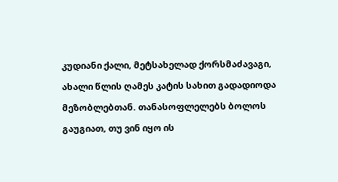კუდიანი ქალი, მეტსახელად ქორსმაძავაგი, ახალი წლის ღამეს კატის სახით გადადიოდა მეზობლებთან. თანასოფლელებს ბოლოს გაუგიათ, თუ ვინ იყო ის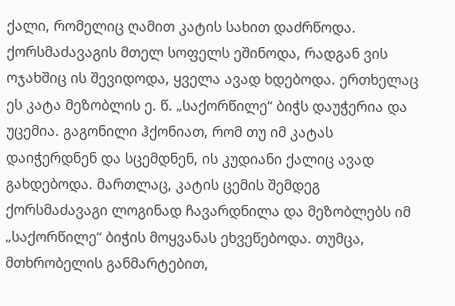ქალი, რომელიც ღამით კატის სახით დაძრწოდა. ქორსმაძავაგის მთელ სოფელს ეშინოდა, რადგან ვის ოჯახშიც ის შევიდოდა, ყველა ავად ხდებოდა. ერთხელაც ეს კატა მეზობლის ე. წ. „საქორწილე“ ბიჭს დაუჭერია და უცემია. გაგონილი ჰქონიათ, რომ თუ იმ კატას დაიჭერდნენ და სცემდნენ, ის კუდიანი ქალიც ავად გახდებოდა. მართლაც, კატის ცემის შემდეგ ქორსმაძავაგი ლოგინად ჩავარდნილა და მეზობლებს იმ „საქორწილე“ ბიჭის მოყვანას ეხვეწებოდა. თუმცა, მთხრობელის განმარტებით,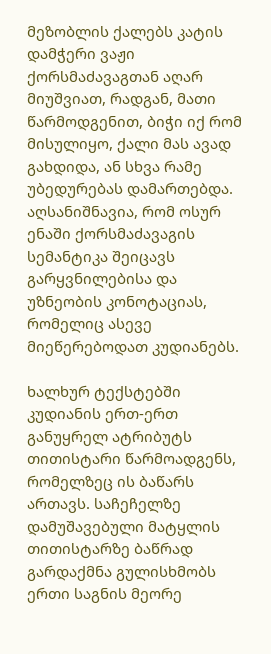მეზობლის ქალებს კატის დამჭერი ვაჟი ქორსმაძავაგთან აღარ მიუშვიათ, რადგან, მათი წარმოდგენით, ბიჭი იქ რომ მისულიყო, ქალი მას ავად გახდიდა, ან სხვა რამე უბედურებას დამართებდა. აღსანიშნავია, რომ ოსურ ენაში ქორსმაძავაგის სემანტიკა შეიცავს გარყვნილებისა და უზნეობის კონოტაციას, რომელიც ასევე მიეწერებოდათ კუდიანებს.

ხალხურ ტექსტებში კუდიანის ერთ-ერთ განუყრელ ატრიბუტს თითისტარი წარმოადგენს, რომელზეც ის ბაწარს ართავს. საჩეჩელზე დამუშავებული მატყლის თითისტარზე ბაწრად გარდაქმნა გულისხმობს ერთი საგნის მეორე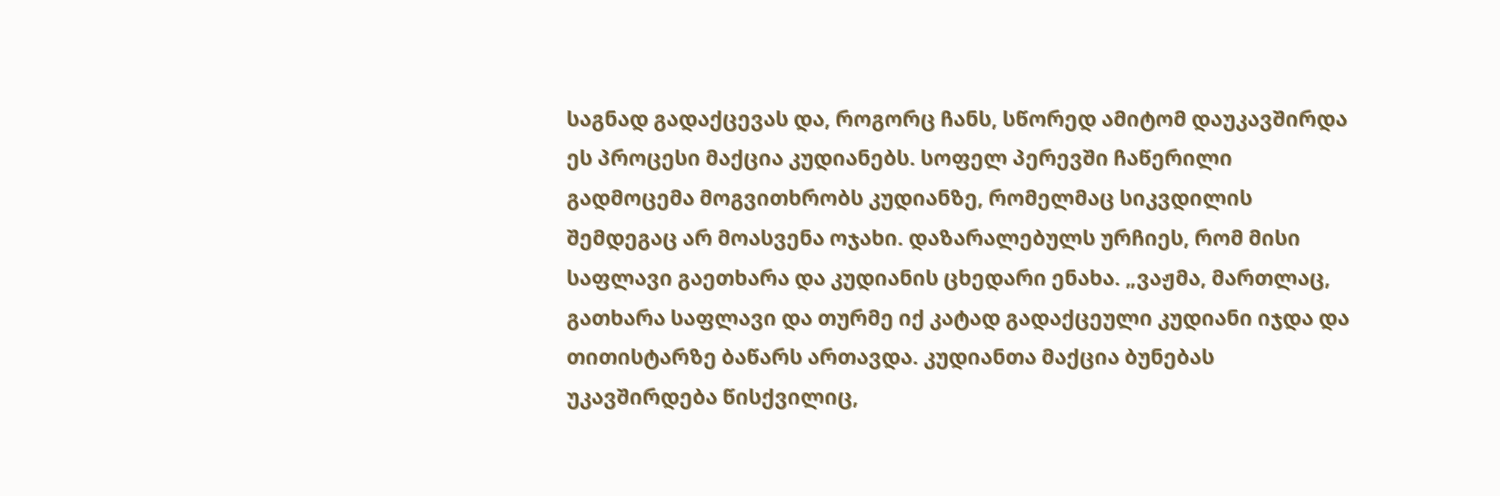საგნად გადაქცევას და, როგორც ჩანს, სწორედ ამიტომ დაუკავშირდა ეს პროცესი მაქცია კუდიანებს. სოფელ პერევში ჩაწერილი გადმოცემა მოგვითხრობს კუდიანზე, რომელმაც სიკვდილის შემდეგაც არ მოასვენა ოჯახი. დაზარალებულს ურჩიეს, რომ მისი საფლავი გაეთხარა და კუდიანის ცხედარი ენახა. „ვაჟმა, მართლაც, გათხარა საფლავი და თურმე იქ კატად გადაქცეული კუდიანი იჯდა და თითისტარზე ბაწარს ართავდა. კუდიანთა მაქცია ბუნებას უკავშირდება წისქვილიც,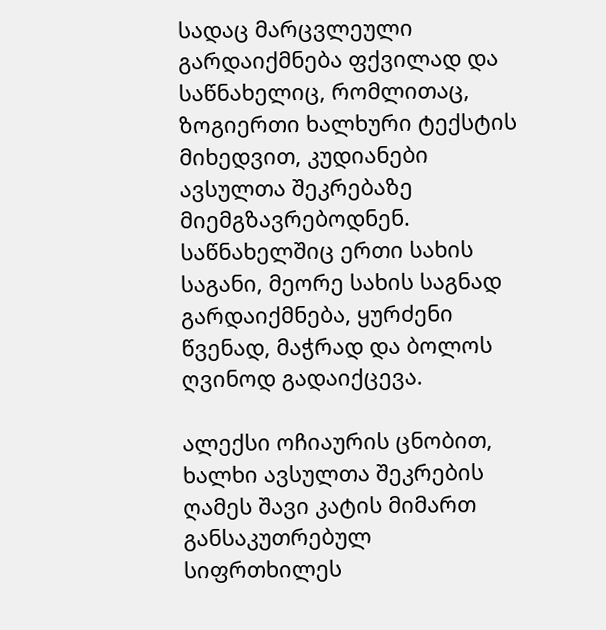სადაც მარცვლეული გარდაიქმნება ფქვილად და საწნახელიც, რომლითაც, ზოგიერთი ხალხური ტექსტის მიხედვით, კუდიანები ავსულთა შეკრებაზე მიემგზავრებოდნენ. საწნახელშიც ერთი სახის საგანი, მეორე სახის საგნად გარდაიქმნება, ყურძენი წვენად, მაჭრად და ბოლოს ღვინოდ გადაიქცევა.

ალექსი ოჩიაურის ცნობით, ხალხი ავსულთა შეკრების ღამეს შავი კატის მიმართ განსაკუთრებულ სიფრთხილეს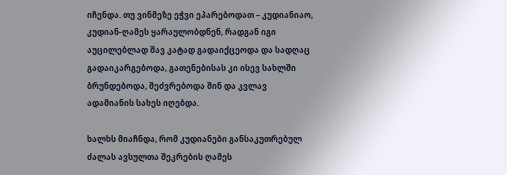იჩენდა. თუ ვინმეზე ეჭვი ეპარებოდათ – კუდიანიაო, კუდიან-ღამეს ყარაულობდნენ, რადგან იგი აუცილებლად შავ კატად გადაიქცეოდა და სადღაც გადაიკარგებოდა, გათენებისას კი ისევ სახლში ბრუნდებოდა, შეძვრებოდა შინ და კვლავ ადამიანის სახეს იღებდა.

ხალხს მიაჩნდა, რომ კუდიანები განსაკუთრებულ ძალას ავსულთა შეკრების ღამეს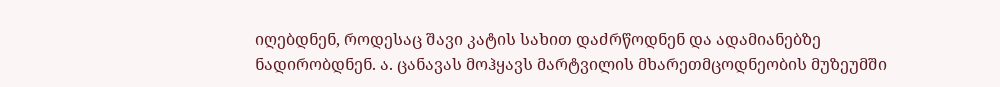იღებდნენ, როდესაც შავი კატის სახით დაძრწოდნენ და ადამიანებზე ნადირობდნენ. ა. ცანავას მოჰყავს მარტვილის მხარეთმცოდნეობის მუზეუმში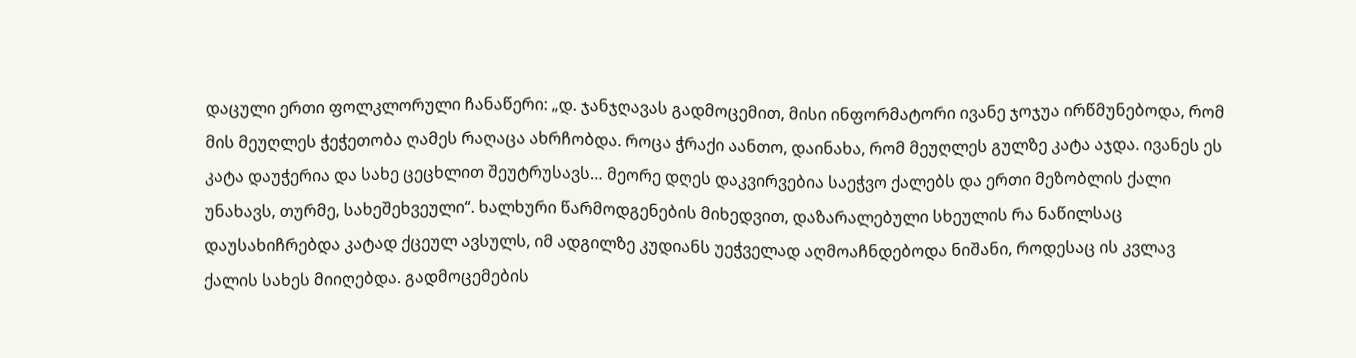დაცული ერთი ფოლკლორული ჩანაწერი: „დ. ჯანჯღავას გადმოცემით, მისი ინფორმატორი ივანე ჯოჯუა ირწმუნებოდა, რომ მის მეუღლეს ჭეჭეთობა ღამეს რაღაცა ახრჩობდა. როცა ჭრაქი აანთო, დაინახა, რომ მეუღლეს გულზე კატა აჯდა. ივანეს ეს კატა დაუჭერია და სახე ცეცხლით შეუტრუსავს… მეორე დღეს დაკვირვებია საეჭვო ქალებს და ერთი მეზობლის ქალი უნახავს, თურმე, სახეშეხვეული“. ხალხური წარმოდგენების მიხედვით, დაზარალებული სხეულის რა ნაწილსაც დაუსახიჩრებდა კატად ქცეულ ავსულს, იმ ადგილზე კუდიანს უეჭველად აღმოაჩნდებოდა ნიშანი, როდესაც ის კვლავ ქალის სახეს მიიღებდა. გადმოცემების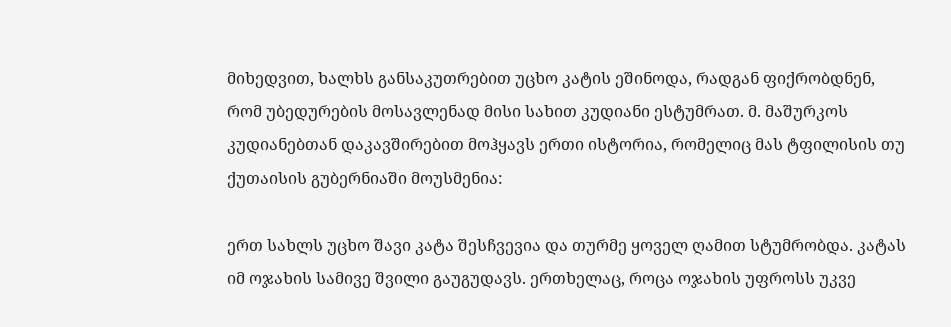მიხედვით, ხალხს განსაკუთრებით უცხო კატის ეშინოდა, რადგან ფიქრობდნენ, რომ უბედურების მოსავლენად მისი სახით კუდიანი ესტუმრათ. მ. მაშურკოს კუდიანებთან დაკავშირებით მოჰყავს ერთი ისტორია, რომელიც მას ტფილისის თუ ქუთაისის გუბერნიაში მოუსმენია:

ერთ სახლს უცხო შავი კატა შესჩვევია და თურმე ყოველ ღამით სტუმრობდა. კატას იმ ოჯახის სამივე შვილი გაუგუდავს. ერთხელაც, როცა ოჯახის უფროსს უკვე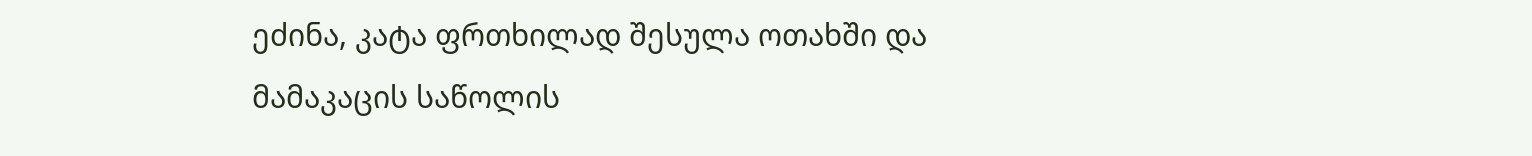ეძინა, კატა ფრთხილად შესულა ოთახში და მამაკაცის საწოლის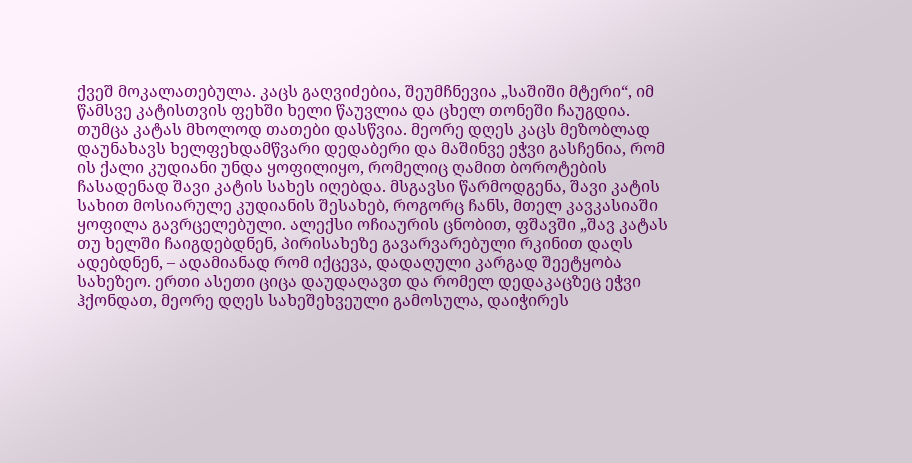ქვეშ მოკალათებულა. კაცს გაღვიძებია, შეუმჩნევია „საშიში მტერი“, იმ წამსვე კატისთვის ფეხში ხელი წაუვლია და ცხელ თონეში ჩაუგდია. თუმცა კატას მხოლოდ თათები დასწვია. მეორე დღეს კაცს მეზობლად დაუნახავს ხელფეხდამწვარი დედაბერი და მაშინვე ეჭვი გასჩენია, რომ ის ქალი კუდიანი უნდა ყოფილიყო, რომელიც ღამით ბოროტების ჩასადენად შავი კატის სახეს იღებდა. მსგავსი წარმოდგენა, შავი კატის სახით მოსიარულე კუდიანის შესახებ, როგორც ჩანს, მთელ კავკასიაში ყოფილა გავრცელებული. ალექსი ოჩიაურის ცნობით, ფშავში „შავ კატას თუ ხელში ჩაიგდებდნენ, პირისახეზე გავარვარებული რკინით დაღს ადებდნენ, – ადამიანად რომ იქცევა, დადაღული კარგად შეეტყობა სახეზეო. ერთი ასეთი ციცა დაუდაღავთ და რომელ დედაკაცზეც ეჭვი ჰქონდათ, მეორე დღეს სახეშეხვეული გამოსულა, დაიჭირეს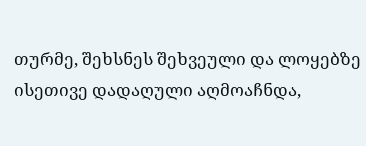თურმე, შეხსნეს შეხვეული და ლოყებზე ისეთივე დადაღული აღმოაჩნდა,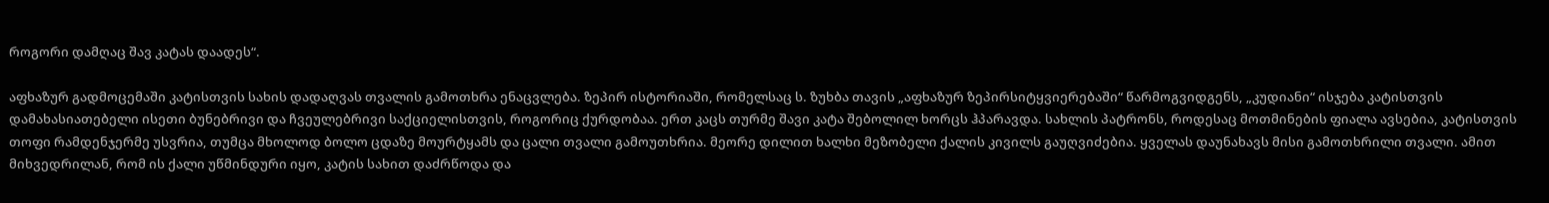როგორი დამღაც შავ კატას დაადეს“.

აფხაზურ გადმოცემაში კატისთვის სახის დადაღვას თვალის გამოთხრა ენაცვლება. ზეპირ ისტორიაში, რომელსაც ს. ზუხბა თავის „აფხაზურ ზეპირსიტყვიერებაში“ წარმოგვიდგენს, „კუდიანი“ ისჯება კატისთვის დამახასიათებელი ისეთი ბუნებრივი და ჩვეულებრივი საქციელისთვის, როგორიც ქურდობაა. ერთ კაცს თურმე შავი კატა შებოლილ ხორცს ჰპარავდა. სახლის პატრონს, როდესაც მოთმინების ფიალა ავსებია, კატისთვის თოფი რამდენჯერმე უსვრია, თუმცა მხოლოდ ბოლო ცდაზე მოურტყამს და ცალი თვალი გამოუთხრია. მეორე დილით ხალხი მეზობელი ქალის კივილს გაუღვიძებია. ყველას დაუნახავს მისი გამოთხრილი თვალი. ამით მიხვედრილან, რომ ის ქალი უწმინდური იყო, კატის სახით დაძრწოდა და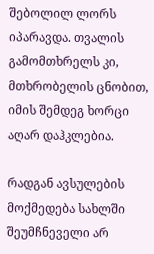შებოლილ ლორს იპარავდა. თვალის გამომთხრელს კი, მთხრობელის ცნობით, იმის შემდეგ ხორცი აღარ დაჰკლებია.

რადგან ავსულების მოქმედება სახლში შეუმჩნეველი არ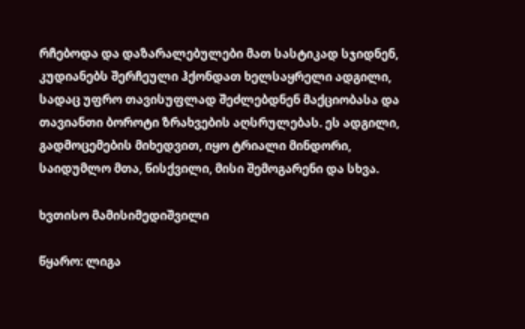რჩებოდა და დაზარალებულები მათ სასტიკად სჯიდნენ, კუდიანებს შერჩეული ჰქონდათ ხელსაყრელი ადგილი, სადაც უფრო თავისუფლად შეძლებდნენ მაქციობასა და თავიანთი ბოროტი ზრახვების აღსრულებას. ეს ადგილი, გადმოცემების მიხედვით, იყო ტრიალი მინდორი, საიდუმლო მთა, წისქვილი, მისი შემოგარენი და სხვა.

ხვთისო მამისიმედიშვილი

წყარო: ლიგა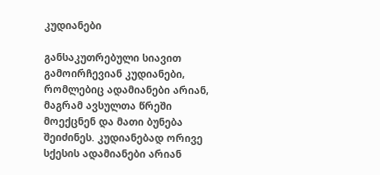კუდიანები

განსაკუთრებული სიავით გამოირჩევიან კუდიანები, რომლებიც ადამიანები არიან, მაგრამ ავსულთა წრეში მოექცნენ და მათი ბუნება შეიძინეს. კუდიანებად ორივე სქესის ადამიანები არიან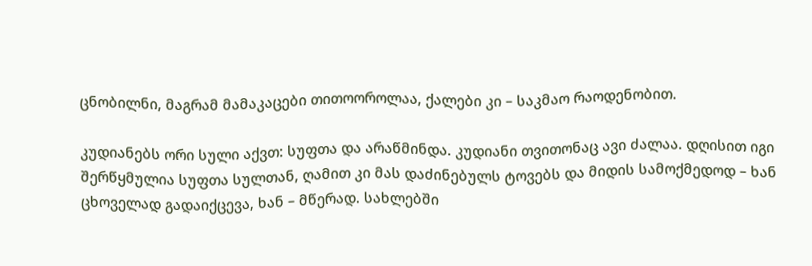ცნობილნი, მაგრამ მამაკაცები თითოოროლაა, ქალები კი – საკმაო რაოდენობით.

კუდიანებს ორი სული აქვთ: სუფთა და არაწმინდა. კუდიანი თვითონაც ავი ძალაა. დღისით იგი შერწყმულია სუფთა სულთან, ღამით კი მას დაძინებულს ტოვებს და მიდის სამოქმედოდ – ხან ცხოველად გადაიქცევა, ხან – მწერად. სახლებში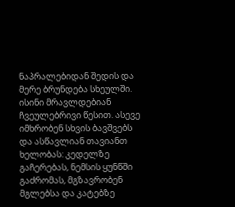ნაპრალებიდან შედის და მერე ბრუნდება სხეულში. ისინი მრავლდებიან ჩვეულებრივი წესით. ასევე იმხრობენ სხვის ბავშვებს და ასწავლიან თავიანთ ხელობას: კედელზე გაჩერებას, ნემსის ყუნწში გაძრომას, მგზავრობენ მგლებსა და კატებზე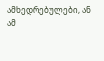ამხედრებულები, ან ამ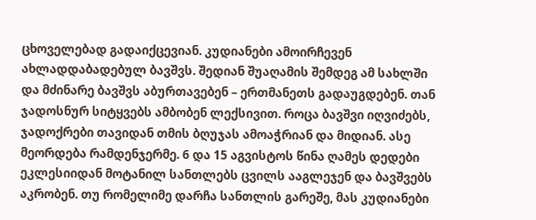ცხოველებად გადაიქცევიან. კუდიანები ამოირჩევენ ახლადდაბადებულ ბავშვს. შედიან შუაღამის შემდეგ ამ სახლში და მძინარე ბავშვს აბურთავებენ – ერთმანეთს გადაუგდებენ. თან ჯადოსნურ სიტყვებს ამბობენ ლექსივით. როცა ბავშვი იღვიძებს, ჯადოქრები თავიდან თმის ბღუჯას ამოაჭრიან და მიდიან. ასე მეორდება რამდენჯერმე. 6 და 15 აგვისტოს წინა ღამეს დედები ეკლესიიდან მოტანილ სანთლებს ცვილს ააგლეჯენ და ბავშვებს აკრობენ. თუ რომელიმე დარჩა სანთლის გარეშე, მას კუდიანები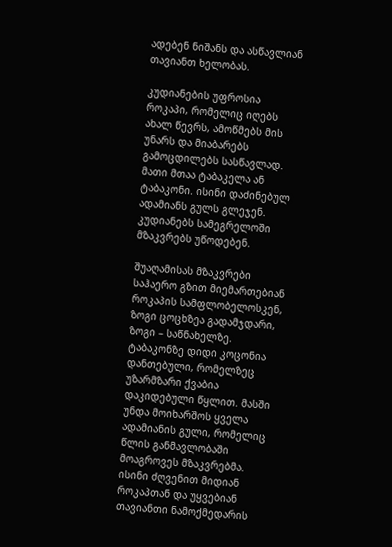ადებენ ნიშანს და ასწავლიან თავიანთ ხელობას.

კუდიანების უფროსია როკაპი, რომელიც იღებს ახალ წევრს, ამოწმებს მის უნარს და მიაბარებს გამოცდილებს სასწავლად. მათი მთაა ტაბაკელა ან ტაბაკონი. ისინი დაძინებულ ადამიანს გულს გლეჯენ. კუდიანებს სამეგრელოში მზაკვრებს უწოდებენ.

შუაღამისას მზაკვრები საჰაერო გზით მიემართებიან როკაპის სამფლობელოსკენ, ზოგი ცოცხზეა გადამჯდარი, ზოგი – საწნახელზე. ტაბაკონზე დიდი კოცონია დანთებული, რომელზეც უზარმზარი ქვაბია დაკიდებული წყლით. მასში უნდა მოიხარშოს ყველა ადამიანის გული, რომელიც წლის განმავლობაში მოაგროვეს მზაკვრებმა. ისინი ძღვენით მიდიან როკაპთან და უყვებიან თავიანთი ნამოქმედარის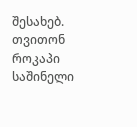შესახებ. თვითონ როკაპი საშინელი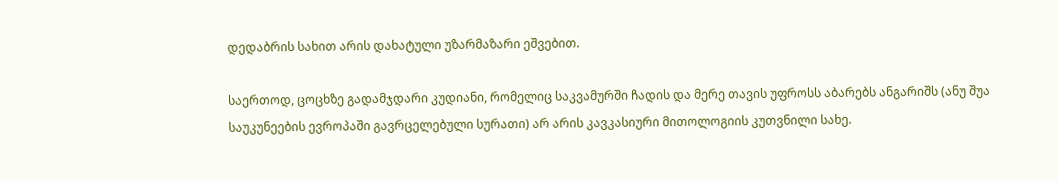დედაბრის სახით არის დახატული უზარმაზარი ეშვებით.

საერთოდ, ცოცხზე გადამჯდარი კუდიანი, რომელიც საკვამურში ჩადის და მერე თავის უფროსს აბარებს ანგარიშს (ანუ შუა საუკუნეების ევროპაში გავრცელებული სურათი) არ არის კავკასიური მითოლოგიის კუთვნილი სახე.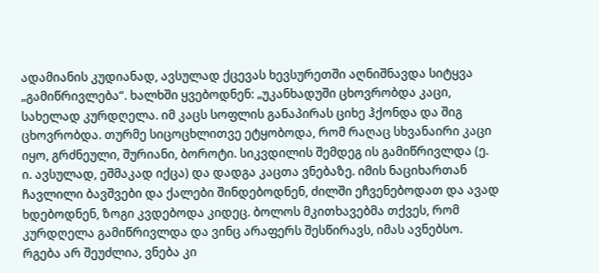ადამიანის კუდიანად, ავსულად ქცევას ხევსურეთში აღნიშნავდა სიტყვა „გამიწრივლება“. ხალხში ყვებოდნენ: „უკანხადუში ცხოვრობდა კაცი, სახელად კურდღელა. იმ კაცს სოფლის განაპირას ციხე ჰქონდა და შიგ ცხოვრობდა. თურმე სიცოცხლითვე ეტყობოდა, რომ რაღაც სხვანაირი კაცი იყო, გრძნეული, შურიანი, ბოროტი. სიკვდილის შემდეგ ის გამიწრივლდა (ე. ი. ავსულად, ეშმაკად იქცა) და დადგა კაცთა ვნებაზე. იმის ნაციხართან ჩავლილი ბავშვები და ქალები შინდებოდნენ, ძილში ეჩვენებოდათ და ავად ხდებოდნენ, ზოგი კვდებოდა კიდეც. ბოლოს მკითხავებმა თქვეს, რომ კურდღელა გამიწრივლდა და ვინც არაფერს შესწირავს, იმას ავნებსო. რგება არ შეუძლია, ვნება კი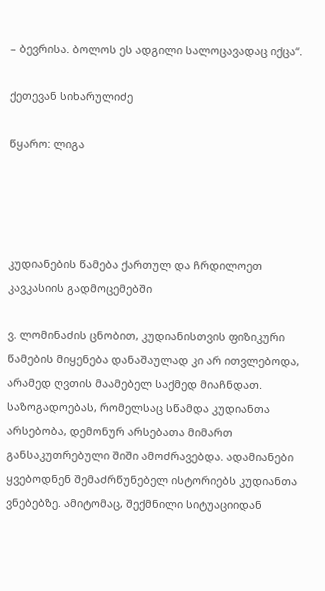– ბევრისა. ბოლოს ეს ადგილი სალოცავადაც იქცა“.

ქეთევან სიხარულიძე

წყარო: ლიგა




კუდიანების წამება ქართულ და ჩრდილოეთ კავკასიის გადმოცემებში

ვ. ლომინაძის ცნობით, კუდიანისთვის ფიზიკური წამების მიყენება დანაშაულად კი არ ითვლებოდა, არამედ ღვთის მაამებელ საქმედ მიაჩნდათ. საზოგადოებას, რომელსაც სწამდა კუდიანთა არსებობა, დემონურ არსებათა მიმართ განსაკუთრებული შიში ამოძრავებდა. ადამიანები ყვებოდნენ შემაძრწუნებელ ისტორიებს კუდიანთა ვნებებზე. ამიტომაც, შექმნილი სიტუაციიდან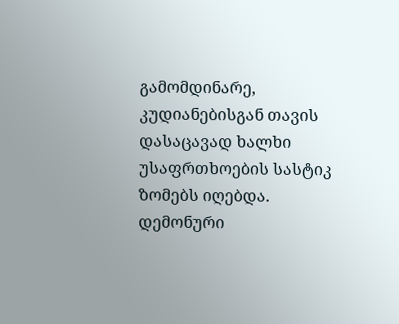გამომდინარე, კუდიანებისგან თავის დასაცავად ხალხი უსაფრთხოების სასტიკ ზომებს იღებდა. დემონური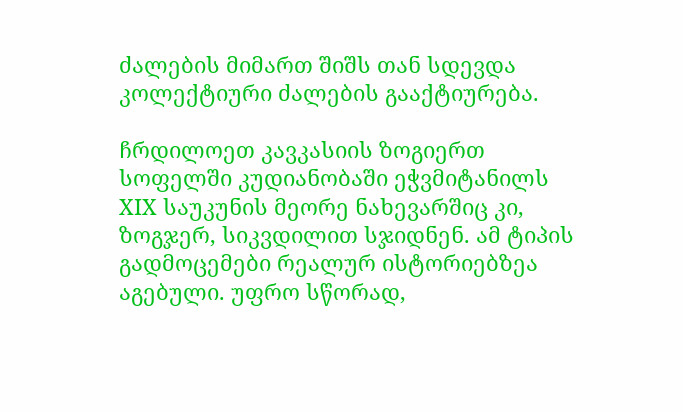ძალების მიმართ შიშს თან სდევდა კოლექტიური ძალების გააქტიურება.

ჩრდილოეთ კავკასიის ზოგიერთ სოფელში კუდიანობაში ეჭვმიტანილს XIX საუკუნის მეორე ნახევარშიც კი, ზოგჯერ, სიკვდილით სჯიდნენ. ამ ტიპის გადმოცემები რეალურ ისტორიებზეა აგებული. უფრო სწორად,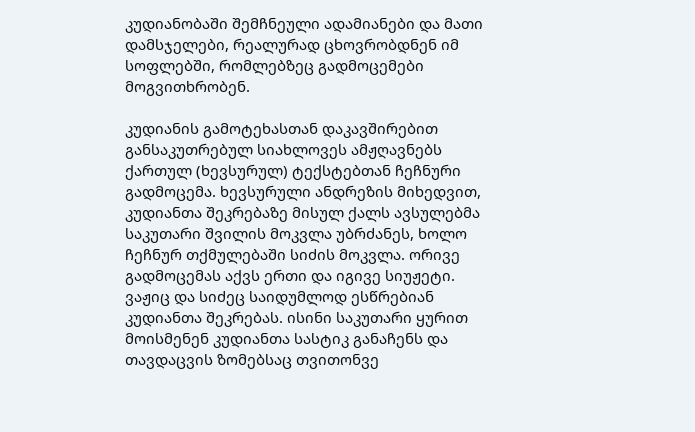კუდიანობაში შემჩნეული ადამიანები და მათი დამსჯელები, რეალურად ცხოვრობდნენ იმ სოფლებში, რომლებზეც გადმოცემები მოგვითხრობენ.

კუდიანის გამოტეხასთან დაკავშირებით განსაკუთრებულ სიახლოვეს ამჟღავნებს ქართულ (ხევსურულ) ტექსტებთან ჩეჩნური გადმოცემა. ხევსურული ანდრეზის მიხედვით, კუდიანთა შეკრებაზე მისულ ქალს ავსულებმა საკუთარი შვილის მოკვლა უბრძანეს, ხოლო ჩეჩნურ თქმულებაში სიძის მოკვლა. ორივე გადმოცემას აქვს ერთი და იგივე სიუჟეტი. ვაჟიც და სიძეც საიდუმლოდ ესწრებიან კუდიანთა შეკრებას. ისინი საკუთარი ყურით მოისმენენ კუდიანთა სასტიკ განაჩენს და თავდაცვის ზომებსაც თვითონვე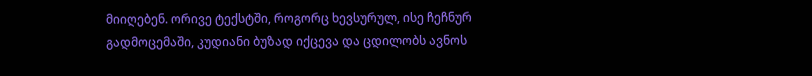მიიღებენ. ორივე ტექსტში, როგორც ხევსურულ, ისე ჩეჩნურ გადმოცემაში, კუდიანი ბუზად იქცევა და ცდილობს ავნოს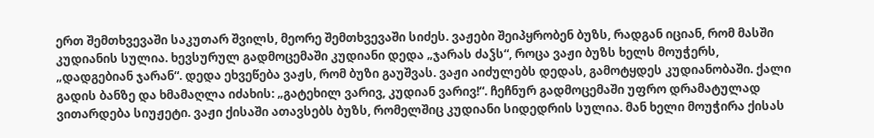ერთ შემთხვევაში საკუთარ შვილს, მეორე შემთხვევაში სიძეს. ვაჟები შეიპყრობენ ბუზს, რადგან იციან, რომ მასში კუდიანის სულია. ხევსურულ გადმოცემაში კუდიანი დედა „ჯარას ძაჴს“, როცა ვაჟი ბუზს ხელს მოუჭერს, „დადგებიან ჯარან“. დედა ეხვეწება ვაჟს, რომ ბუზი გაუშვას. ვაჟი აიძულებს დედას, გამოტყდეს კუდიანობაში. ქალი გადის ბანზე და ხმამაღლა იძახის: „გატეხილ ვარივ, კუდიან ვარივ!“. ჩეჩნურ გადმოცემაში უფრო დრამატულად ვითარდება სიუჟეტი. ვაჟი ქისაში ათავსებს ბუზს, რომელშიც კუდიანი სიდედრის სულია. მან ხელი მოუჭირა ქისას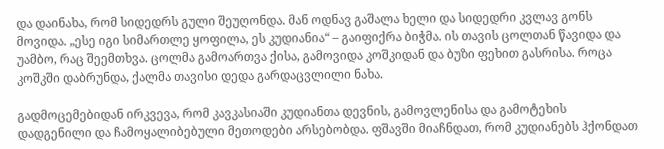და დაინახა, რომ სიდედრს გული შეუღონდა. მან ოდნავ გაშალა ხელი და სიდედრი კვლავ გონს მოვიდა. „ესე იგი სიმართლე ყოფილა, ეს კუდიანია“ – გაიფიქრა ბიჭმა. ის თავის ცოლთან წავიდა და უამბო, რაც შეემთხვა. ცოლმა გამოართვა ქისა, გამოვიდა კოშკიდან და ბუზი ფეხით გასრისა. როცა კოშკში დაბრუნდა, ქალმა თავისი დედა გარდაცვლილი ნახა.

გადმოცემებიდან ირკვევა, რომ კავკასიაში კუდიანთა დევნის, გამოვლენისა და გამოტეხის დადგენილი და ჩამოყალიბებული მეთოდები არსებობდა. ფშავში მიაჩნდათ, რომ კუდიანებს ჰქონდათ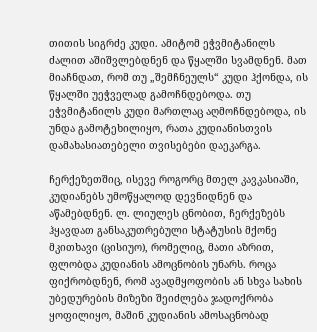თითის სიგრძე კუდი. ამიტომ ეჭვმიტანილს ძალით აშიშვლებდნენ და წყალში სვამდნენ. მათ მიაჩნდათ, რომ თუ „შემჩნეულს“ კუდი ჰქონდა, ის წყალში უეჭველად გამოჩნდებოდა. თუ ეჭვმიტანილს კუდი მართლაც აღმოჩნდებოდა, ის უნდა გამოტეხილიყო, რათა კუდიანისთვის დამახასიათებელი თვისებები დაეკარგა.

ჩერქეზეთშიც, ისევე როგორც მთელ კავკასიაში, კუდიანებს უმოწყალოდ დევნიდნენ და აწამებდნენ. ლ. ლიულეს ცნობით, ჩერქეზებს ჰყავდათ განსაკუთრებული სტატუსის მქონე მკითხავი (ცისიუო), რომელიც, მათი აზრით, ფლობდა კუდიანის ამოცნობის უნარს. როცა ფიქრობდნენ, რომ ავადმყოფობის ან სხვა სახის უბედურების მიზეზი შეიძლება ჯადოქრობა ყოფილიყო, მაშინ კუდიანის ამოსაცნობად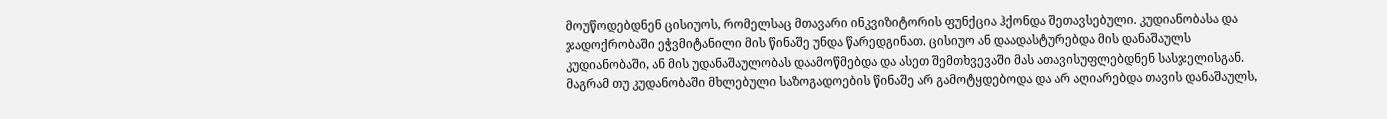მოუწოდებდნენ ცისიუოს, რომელსაც მთავარი ინკვიზიტორის ფუნქცია ჰქონდა შეთავსებული. კუდიანობასა და ჯადოქრობაში ეჭვმიტანილი მის წინაშე უნდა წარედგინათ. ცისიუო ან დაადასტურებდა მის დანაშაულს კუდიანობაში, ან მის უდანაშაულობას დაამოწმებდა და ასეთ შემთხვევაში მას ათავისუფლებდნენ სასჯელისგან. მაგრამ თუ კუდანობაში მხლებული საზოგადოების წინაშე არ გამოტყდებოდა და არ აღიარებდა თავის დანაშაულს,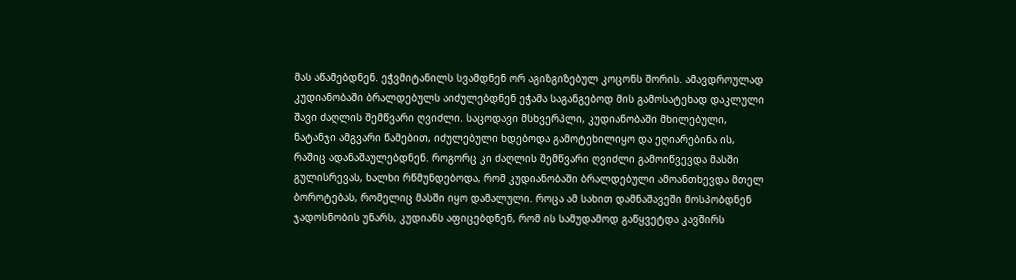მას აწამებდნენ. ეჭვმიტანილს სვამდნენ ორ აგიზგიზებულ კოცონს შორის. ამავდროულად კუდიანობაში ბრალდებულს აიძულებდნენ ეჭამა საგანგებოდ მის გამოსატეხად დაკლული შავი ძაღლის შემწვარი ღვიძლი. საცოდავი მსხვერპლი, კუდიანობაში მხილებული, ნატანჯი ამგვარი წამებით, იძულებული ხდებოდა გამოტეხილიყო და ეღიარებინა ის, რაშიც ადანაშაულებდნენ. როგორც კი ძაღლის შემწვარი ღვიძლი გამოიწვევდა მასში გულისრევას, ხალხი რწმუნდებოდა, რომ კუდიანობაში ბრალდებული ამოანთხევდა მთელ ბოროტებას, რომელიც მასში იყო დამალული. როცა ამ სახით დამნაშავეში მოსპობდნენ ჯადოსნობის უნარს, კუდიანს აფიცებდნენ, რომ ის სამუდამოდ გაწყვეტდა კავშირს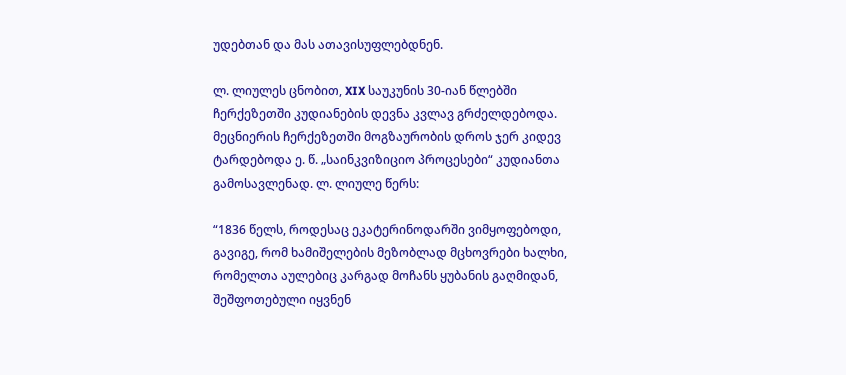უდებთან და მას ათავისუფლებდნენ.

ლ. ლიულეს ცნობით, XIX საუკუნის 30-იან წლებში ჩერქეზეთში კუდიანების დევნა კვლავ გრძელდებოდა. მეცნიერის ჩერქეზეთში მოგზაურობის დროს ჯერ კიდევ ტარდებოდა ე. წ. „საინკვიზიციო პროცესები“ კუდიანთა გამოსავლენად. ლ. ლიულე წერს:

“1836 წელს, როდესაც ეკატერინოდარში ვიმყოფებოდი, გავიგე, რომ ხამიშელების მეზობლად მცხოვრები ხალხი, რომელთა აულებიც კარგად მოჩანს ყუბანის გაღმიდან, შეშფოთებული იყვნენ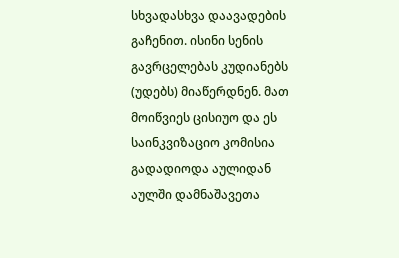სხვადასხვა დაავადების გაჩენით. ისინი სენის გავრცელებას კუდიანებს (უდებს) მიაწერდნენ. მათ მოიწვიეს ცისიუო და ეს საინკვიზაციო კომისია გადადიოდა აულიდან აულში დამნაშავეთა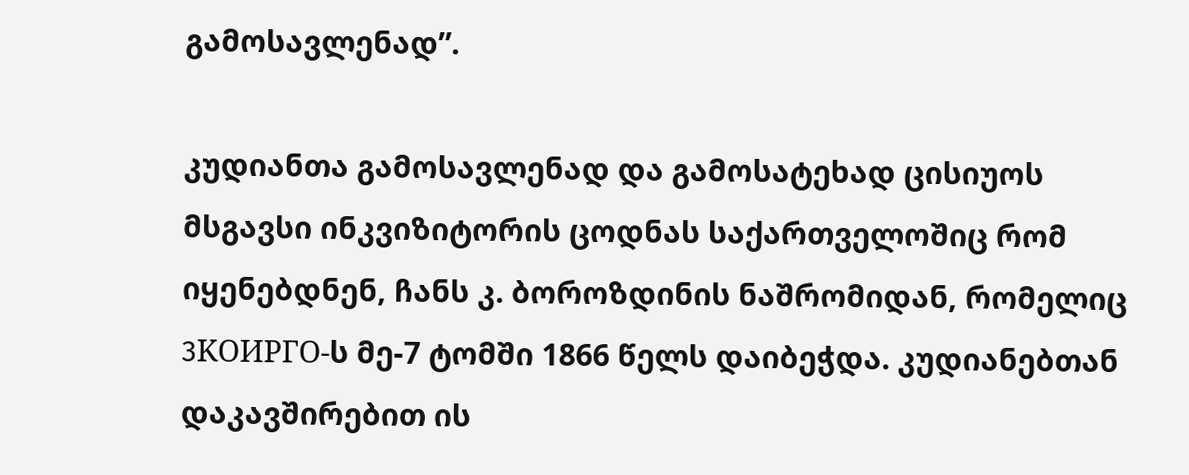გამოსავლენად”.

კუდიანთა გამოსავლენად და გამოსატეხად ცისიუოს მსგავსი ინკვიზიტორის ცოდნას საქართველოშიც რომ იყენებდნენ, ჩანს კ. ბოროზდინის ნაშრომიდან, რომელიც 3KOИPГO-ს მე-7 ტომში 1866 წელს დაიბეჭდა. კუდიანებთან დაკავშირებით ის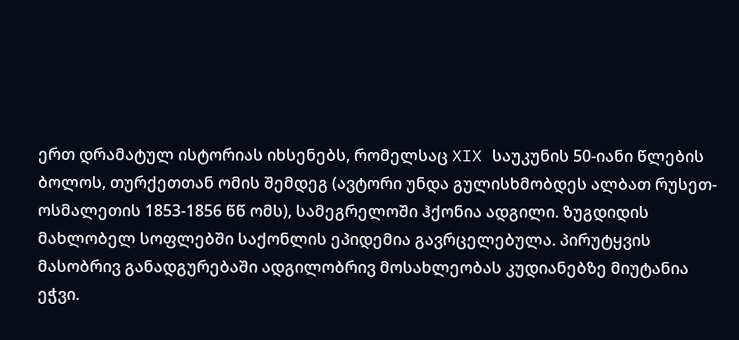ერთ დრამატულ ისტორიას იხსენებს, რომელსაც XIX საუკუნის 50-იანი წლების ბოლოს, თურქეთთან ომის შემდეგ (ავტორი უნდა გულისხმობდეს ალბათ რუსეთ-ოსმალეთის 1853-1856 წწ ომს), სამეგრელოში ჰქონია ადგილი. ზუგდიდის მახლობელ სოფლებში საქონლის ეპიდემია გავრცელებულა. პირუტყვის მასობრივ განადგურებაში ადგილობრივ მოსახლეობას კუდიანებზე მიუტანია ეჭვი.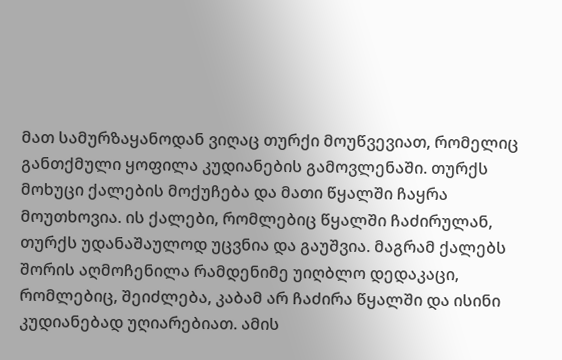მათ სამურზაყანოდან ვიღაც თურქი მოუწვევიათ, რომელიც განთქმული ყოფილა კუდიანების გამოვლენაში. თურქს მოხუცი ქალების მოქუჩება და მათი წყალში ჩაყრა მოუთხოვია. ის ქალები, რომლებიც წყალში ჩაძირულან, თურქს უდანაშაულოდ უცვნია და გაუშვია. მაგრამ ქალებს შორის აღმოჩენილა რამდენიმე უიღბლო დედაკაცი, რომლებიც, შეიძლება, კაბამ არ ჩაძირა წყალში და ისინი კუდიანებად უღიარებიათ. ამის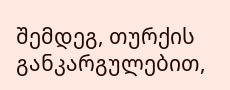შემდეგ, თურქის განკარგულებით,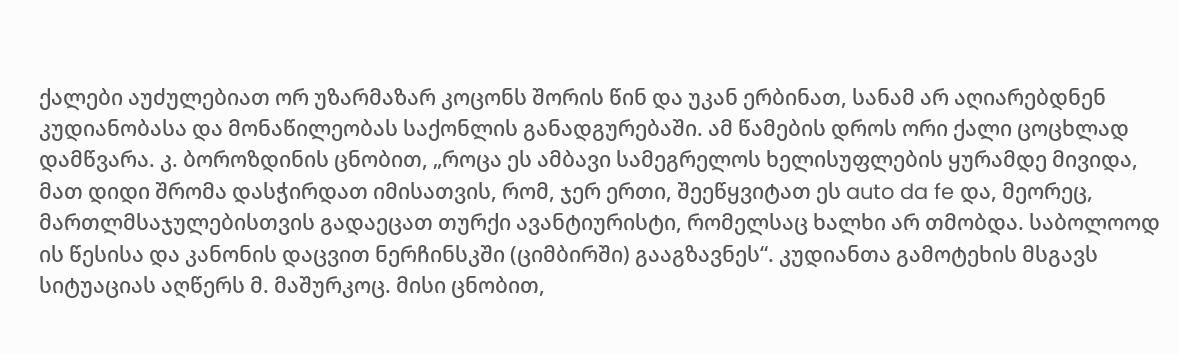ქალები აუძულებიათ ორ უზარმაზარ კოცონს შორის წინ და უკან ერბინათ, სანამ არ აღიარებდნენ კუდიანობასა და მონაწილეობას საქონლის განადგურებაში. ამ წამების დროს ორი ქალი ცოცხლად დამწვარა. კ. ბოროზდინის ცნობით, „როცა ეს ამბავი სამეგრელოს ხელისუფლების ყურამდე მივიდა, მათ დიდი შრომა დასჭირდათ იმისათვის, რომ, ჯერ ერთი, შეეწყვიტათ ეს auto da fe და, მეორეც, მართლმსაჯულებისთვის გადაეცათ თურქი ავანტიურისტი, რომელსაც ხალხი არ თმობდა. საბოლოოდ ის წესისა და კანონის დაცვით ნერჩინსკში (ციმბირში) გააგზავნეს“. კუდიანთა გამოტეხის მსგავს სიტუაციას აღწერს მ. მაშურკოც. მისი ცნობით,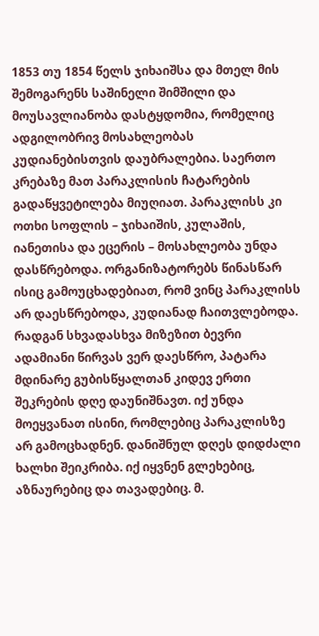1853 თუ 1854 წელს ჯიხაიშსა და მთელ მის შემოგარენს საშინელი შიმშილი და მოუსავლიანობა დასტყდომია, რომელიც ადგილობრივ მოსახლეობას კუდიანებისთვის დაუბრალებია. საერთო კრებაზე მათ პარაკლისის ჩატარების გადაწყვეტილება მიუღიათ. პარაკლისს კი ოთხი სოფლის – ჯიხაიშის, კულაშის, იანეთისა და ეცერის – მოსახლეობა უნდა დასწრებოდა. ორგანიზატორებს წინასწარ ისიც გამოუცხადებიათ, რომ ვინც პარაკლისს არ დაესწრებოდა, კუდიანად ჩაითვლებოდა. რადგან სხვადასხვა მიზეზით ბევრი ადამიანი წირვას ვერ დაესწრო, პატარა მდინარე გუბისწყალთან კიდევ ერთი შეკრების დღე დაუნიშნავთ. იქ უნდა მოეყვანათ ისინი, რომლებიც პარაკლისზე არ გამოცხადნენ. დანიშნულ დღეს დიდძალი ხალხი შეიკრიბა. იქ იყვნენ გლეხებიც, აზნაურებიც და თავადებიც. მ.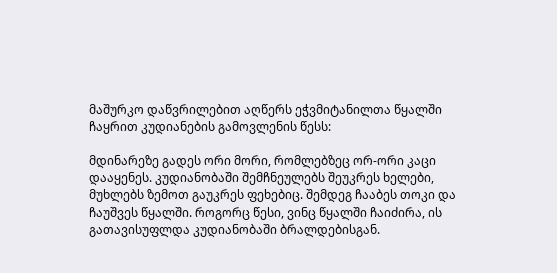მაშურკო დაწვრილებით აღწერს ეჭვმიტანილთა წყალში ჩაყრით კუდიანების გამოვლენის წესს:

მდინარეზე გადეს ორი მორი, რომლებზეც ორ-ორი კაცი დააყენეს. კუდიანობაში შემჩნეულებს შეუკრეს ხელები, მუხლებს ზემოთ გაუკრეს ფეხებიც. შემდეგ ჩააბეს თოკი და ჩაუშვეს წყალში. როგორც წესი, ვინც წყალში ჩაიძირა, ის გათავისუფლდა კუდიანობაში ბრალდებისგან.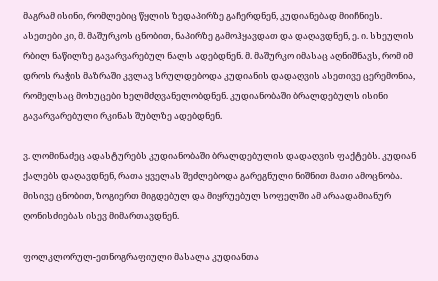მაგრამ ისინი, რომლებიც წყლის ზედაპირზე გაჩერდნენ, კუდიანებად მიიჩნიეს. ასეთები კი, მ. მაშურკოს ცნობით, ნაპირზე გამოჰყავდათ და დაღავდნენ, ე. ი. სხეულის რბილ ნაწილზე გავარვარებულ ნალს ადებდნენ. მ. მაშურკო იმასაც აღნიშნავს, რომ იმ დროს რაჭის მაზრაში კვლავ სრულდებოდა კუდიანის დადაღვის ასეთივე ცერემონია, რომელსაც მოხუცები ხელმძღვანელობდნენ. კუდიანობაში ბრალდებულს ისინი გავარვარებული რკინას შუბლზე ადებდნენ.

ვ. ლომინაძეც ადასტურებს კუდიანობაში ბრალდებულის დადაღვის ფაქტებს. კუდიან ქალებს დაღავდნენ, რათა ყველას შეძლებოდა გარეგნული ნიშნით მათი ამოცნობა. მისივე ცნობით, ზოგიერთ მიგდებულ და მიყრუებულ სოფელში ამ არაადამიანურ ღონისძიებას ისევ მიმართავდნენ.

ფოლკლორულ-ეთნოგრაფიული მასალა კუდიანთა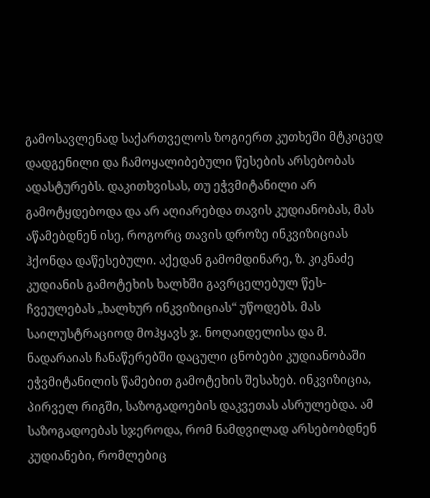გამოსავლენად საქართველოს ზოგიერთ კუთხეში მტკიცედ დადგენილი და ჩამოყალიბებული წესების არსებობას ადასტურებს. დაკითხვისას, თუ ეჭვმიტანილი არ გამოტყდებოდა და არ აღიარებდა თავის კუდიანობას, მას აწამებდნენ ისე, როგორც თავის დროზე ინკვიზიციას ჰქონდა დაწესებული. აქედან გამომდინარე, ზ. კიკნაძე კუდიანის გამოტეხის ხალხში გავრცელებულ წეს-ჩვეულებას „ხალხურ ინკვიზიციას“ უწოდებს. მას საილუსტრაციოდ მოჰყავს ჯ. ნოღაიდელისა და მ. ნადარაიას ჩანაწერებში დაცული ცნობები კუდიანობაში ეჭვმიტანილის წამებით გამოტეხის შესახებ. ინკვიზიცია, პირველ რიგში, საზოგადოების დაკვეთას ასრულებდა. ამ საზოგადოებას სჯეროდა, რომ ნამდვილად არსებობდნენ კუდიანები, რომლებიც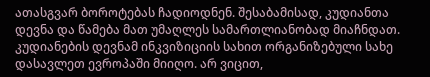ათასგვარ ბოროტებას ჩადიოდნენ. შესაბამისად, კუდიანთა დევნა და წამება მათ უმაღლეს სამართლიანობად მიაჩნდათ. კუდიანების დევნამ ინკვიზიციის სახით ორგანიზებული სახე დასავლეთ ევროპაში მიიღო. არ ვიცით,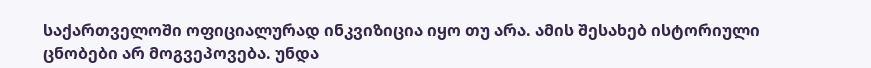საქართველოში ოფიციალურად ინკვიზიცია იყო თუ არა. ამის შესახებ ისტორიული ცნობები არ მოგვეპოვება. უნდა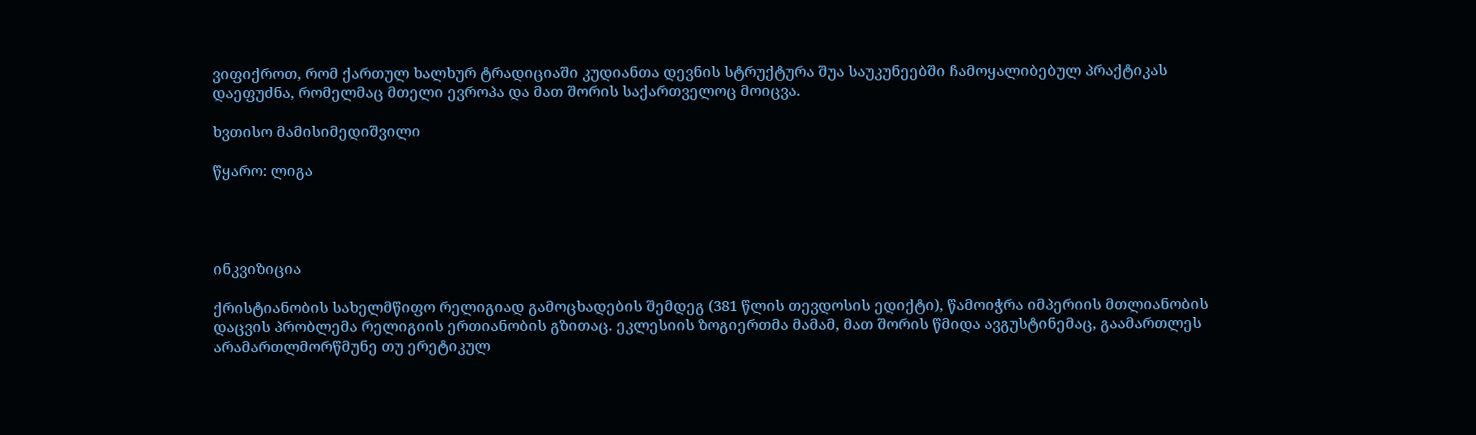ვიფიქროთ, რომ ქართულ ხალხურ ტრადიციაში კუდიანთა დევნის სტრუქტურა შუა საუკუნეებში ჩამოყალიბებულ პრაქტიკას დაეფუძნა, რომელმაც მთელი ევროპა და მათ შორის საქართველოც მოიცვა.

ხვთისო მამისიმედიშვილი

წყარო: ლიგა




ინკვიზიცია

ქრისტიანობის სახელმწიფო რელიგიად გამოცხადების შემდეგ (381 წლის თევდოსის ედიქტი), წამოიჭრა იმპერიის მთლიანობის დაცვის პრობლემა რელიგიის ერთიანობის გზითაც. ეკლესიის ზოგიერთმა მამამ, მათ შორის წმიდა ავგუსტინემაც, გაამართლეს არამართლმორწმუნე თუ ერეტიკულ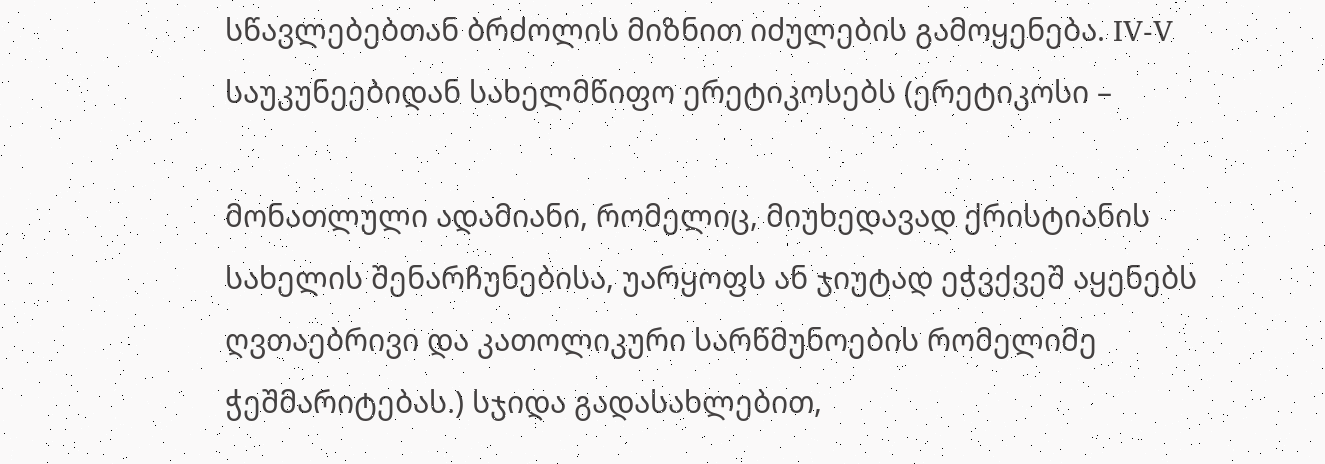სწავლებებთან ბრძოლის მიზნით იძულების გამოყენება. IV-V საუკუნეებიდან სახელმწიფო ერეტიკოსებს (ერეტიკოსი –

მონათლული ადამიანი, რომელიც, მიუხედავად ქრისტიანის სახელის შენარჩუნებისა, უარყოფს ან ჯიუტად ეჭვქვეშ აყენებს ღვთაებრივი და კათოლიკური სარწმუნოების რომელიმე ჭეშმარიტებას.) სჯიდა გადასახლებით,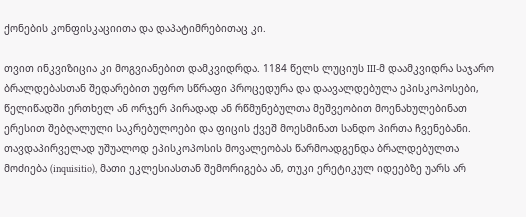ქონების კონფისკაციითა და დაპატიმრებითაც კი.

თვით ინკვიზიცია კი მოგვიანებით დამკვიდრდა. 1184 წელს ლუციუს III-მ დაამკვიდრა საჯარო ბრალდებასთან შედარებით უფრო სწრაფი პროცედურა და დაავალდებულა ეპისკოპოსები, წელიწადში ერთხელ ან ორჯერ პირადად ან რწმუნებულთა მეშვეობით მოენახულებინათ ერესით შებღალული საკრებულოები და ფიცის ქვეშ მოესმინათ სანდო პირთა ჩვენებანი. თავდაპირველად უშუალოდ ეპისკოპოსის მოვალეობას წარმოადგენდა ბრალდებულთა მოძიება (inquisitio), მათი ეკლესიასთან შემორიგება ან, თუკი ერეტიკულ იდეებზე უარს არ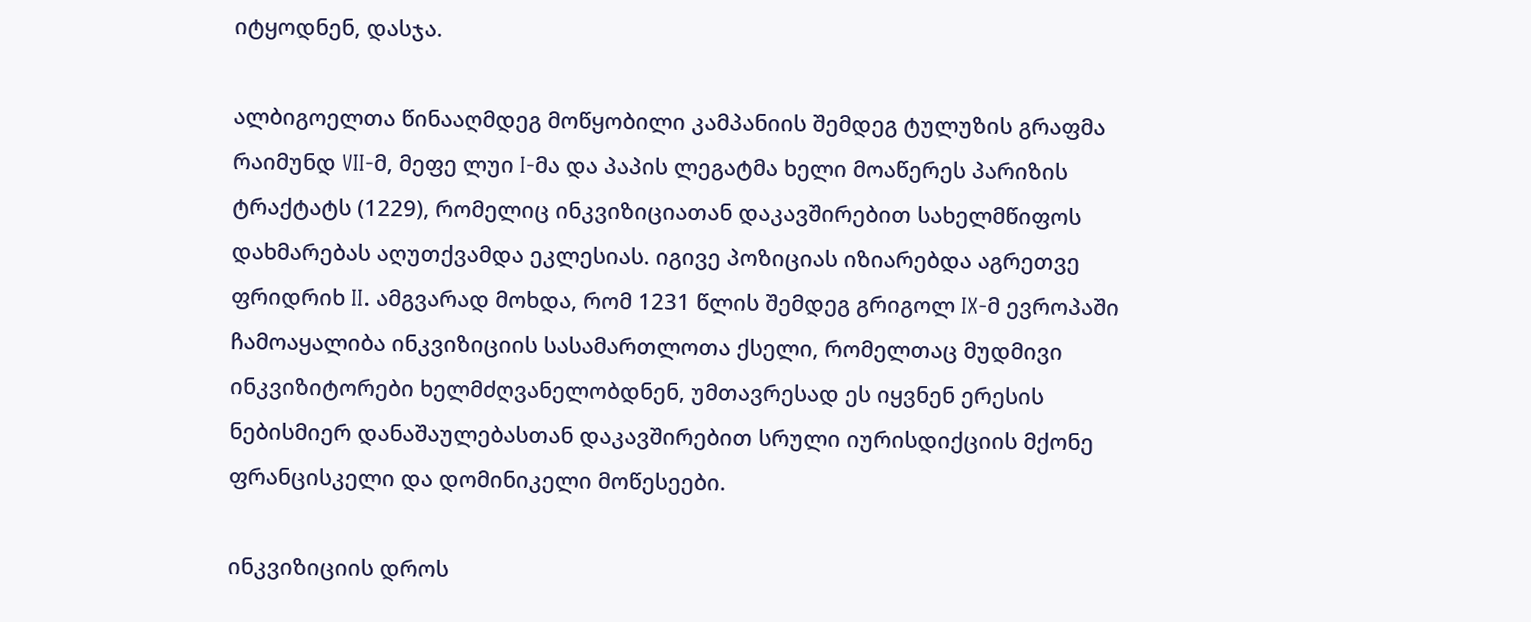იტყოდნენ, დასჯა.

ალბიგოელთა წინააღმდეგ მოწყობილი კამპანიის შემდეგ ტულუზის გრაფმა რაიმუნდ VII-მ, მეფე ლუი I-მა და პაპის ლეგატმა ხელი მოაწერეს პარიზის ტრაქტატს (1229), რომელიც ინკვიზიციათან დაკავშირებით სახელმწიფოს დახმარებას აღუთქვამდა ეკლესიას. იგივე პოზიციას იზიარებდა აგრეთვე ფრიდრიხ II. ამგვარად მოხდა, რომ 1231 წლის შემდეგ გრიგოლ IX-მ ევროპაში ჩამოაყალიბა ინკვიზიციის სასამართლოთა ქსელი, რომელთაც მუდმივი ინკვიზიტორები ხელმძღვანელობდნენ, უმთავრესად ეს იყვნენ ერესის ნებისმიერ დანაშაულებასთან დაკავშირებით სრული იურისდიქციის მქონე ფრანცისკელი და დომინიკელი მოწესეები.

ინკვიზიციის დროს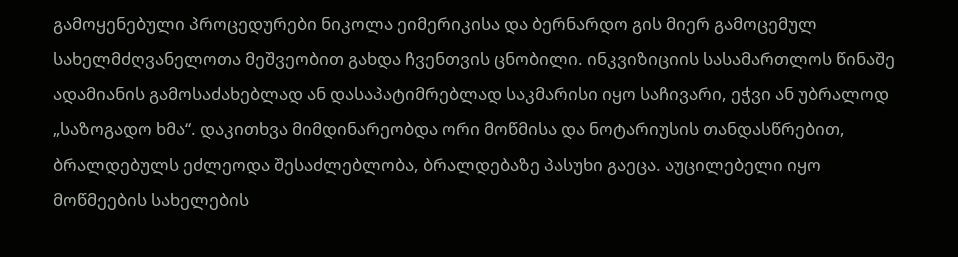გამოყენებული პროცედურები ნიკოლა ეიმერიკისა და ბერნარდო გის მიერ გამოცემულ სახელმძღვანელოთა მეშვეობით გახდა ჩვენთვის ცნობილი. ინკვიზიციის სასამართლოს წინაშე ადამიანის გამოსაძახებლად ან დასაპატიმრებლად საკმარისი იყო საჩივარი, ეჭვი ან უბრალოდ „საზოგადო ხმა“. დაკითხვა მიმდინარეობდა ორი მოწმისა და ნოტარიუსის თანდასწრებით, ბრალდებულს ეძლეოდა შესაძლებლობა, ბრალდებაზე პასუხი გაეცა. აუცილებელი იყო მოწმეების სახელების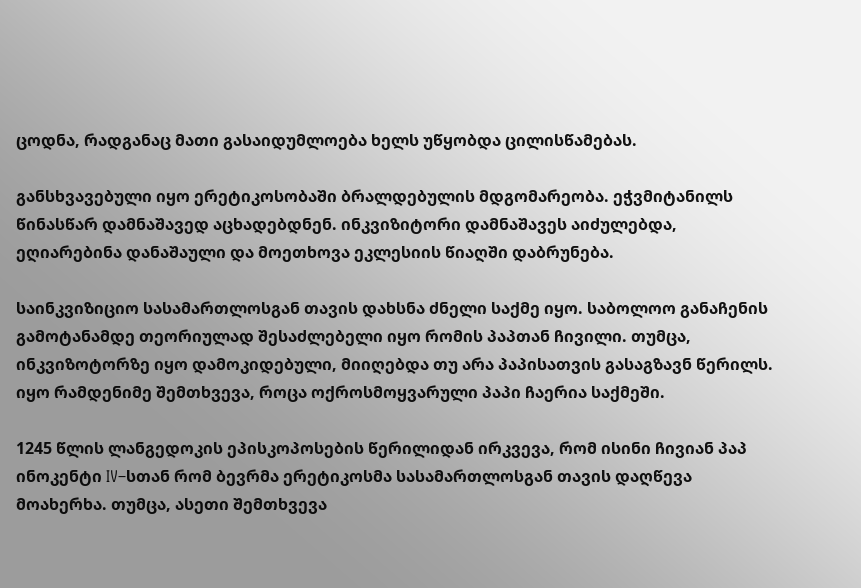ცოდნა, რადგანაც მათი გასაიდუმლოება ხელს უწყობდა ცილისწამებას.

განსხვავებული იყო ერეტიკოსობაში ბრალდებულის მდგომარეობა. ეჭვმიტანილს წინასწარ დამნაშავედ აცხადებდნენ. ინკვიზიტორი დამნაშავეს აიძულებდა, ეღიარებინა დანაშაული და მოეთხოვა ეკლესიის წიაღში დაბრუნება.

საინკვიზიციო სასამართლოსგან თავის დახსნა ძნელი საქმე იყო. საბოლოო განაჩენის გამოტანამდე თეორიულად შესაძლებელი იყო რომის პაპთან ჩივილი. თუმცა, ინკვიზოტორზე იყო დამოკიდებული, მიიღებდა თუ არა პაპისათვის გასაგზავნ წერილს. იყო რამდენიმე შემთხვევა, როცა ოქროსმოყვარული პაპი ჩაერია საქმეში.

1245 წლის ლანგედოკის ეპისკოპოსების წერილიდან ირკვევა, რომ ისინი ჩივიან პაპ ინოკენტი IV–სთან რომ ბევრმა ერეტიკოსმა სასამართლოსგან თავის დაღწევა მოახერხა. თუმცა, ასეთი შემთხვევა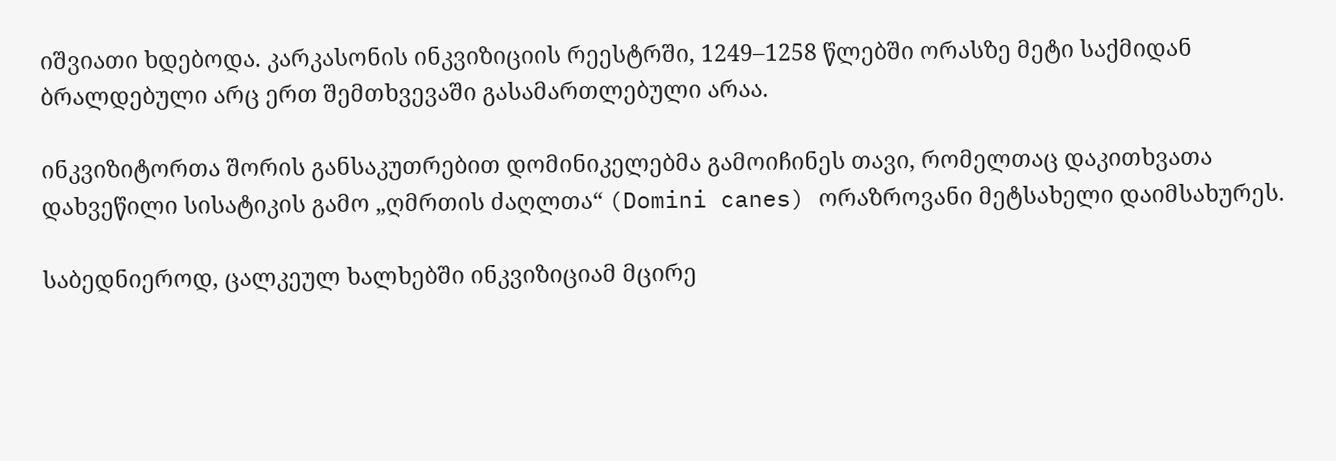იშვიათი ხდებოდა. კარკასონის ინკვიზიციის რეესტრში, 1249–1258 წლებში ორასზე მეტი საქმიდან ბრალდებული არც ერთ შემთხვევაში გასამართლებული არაა.

ინკვიზიტორთა შორის განსაკუთრებით დომინიკელებმა გამოიჩინეს თავი, რომელთაც დაკითხვათა დახვეწილი სისატიკის გამო „ღმრთის ძაღლთა“ (Domini canes) ორაზროვანი მეტსახელი დაიმსახურეს.

საბედნიეროდ, ცალკეულ ხალხებში ინკვიზიციამ მცირე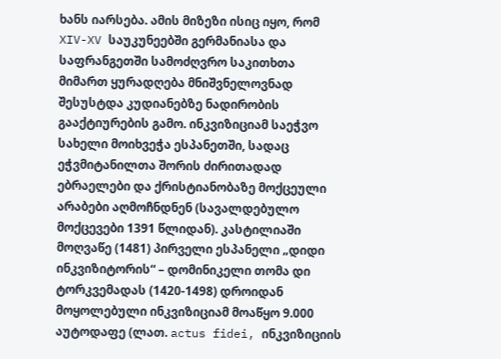ხანს იარსება. ამის მიზეზი ისიც იყო, რომ XIV-XV საუკუნეებში გერმანიასა და საფრანგეთში სამოძღვრო საკითხთა მიმართ ყურადღება მნიშვნელოვნად შესუსტდა კუდიანებზე ნადირობის გააქტიურების გამო. ინკვიზიციამ საეჭვო სახელი მოიხვეჭა ესპანეთში, სადაც ეჭვმიტანილთა შორის ძირითადად ებრაელები და ქრისტიანობაზე მოქცეული არაბები აღმოჩნდნენ (სავალდებულო მოქცევები 1391 წლიდან). კასტილიაში მოღვაწე (1481) პირველი ესპანელი „დიდი ინკვიზიტორის“ – დომინიკელი თომა დი ტორკვემადას (1420-1498) დროიდან მოყოლებული ინკვიზიციამ მოაწყო 9.000 აუტოდაფე (ლათ. actus fidei, ინკვიზიციის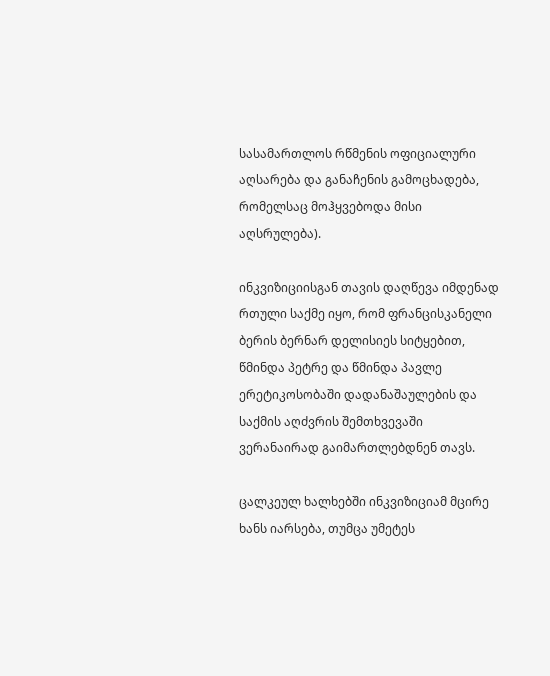სასამართლოს რწმენის ოფიციალური აღსარება და განაჩენის გამოცხადება, რომელსაც მოჰყვებოდა მისი აღსრულება).

ინკვიზიციისგან თავის დაღწევა იმდენად რთული საქმე იყო, რომ ფრანცისკანელი ბერის ბერნარ დელისიეს სიტყებით, წმინდა პეტრე და წმინდა პავლე ერეტიკოსობაში დადანაშაულების და საქმის აღძვრის შემთხვევაში ვერანაირად გაიმართლებდნენ თავს.

ცალკეულ ხალხებში ინკვიზიციამ მცირე ხანს იარსება, თუმცა უმეტეს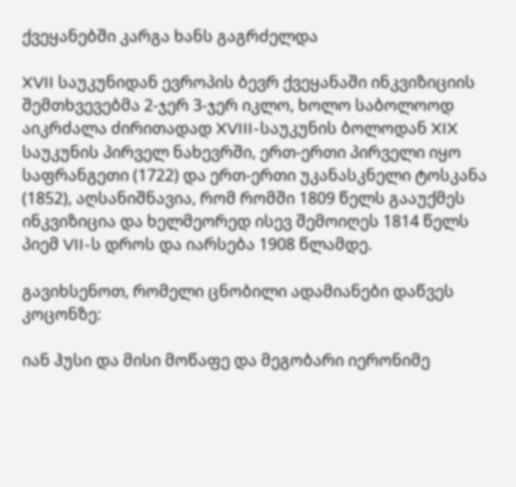ქვეყანებში კარგა ხანს გაგრძელდა

XVII საუკუნიდან ევროპის ბევრ ქვეყანაში ინკვიზიციის შემთხვევებმა 2-ჯერ 3-ჯერ იკლო, ხოლო საბოლოოდ აიკრძალა ძირითადად XVIII-საუკუნის ბოლოდან XIX საუკუნის პირველ ნახევრში, ერთ-ერთი პირველი იყო საფრანგეთი (1722) და ერთ-ერთი უკანასკნელი ტოსკანა (1852), აღსანიშნავია, რომ რომში 1809 წელს გააუქმეს ინკვიზიცია და ხელმეორედ ისევ შემოიღეს 1814 წელს პიემ VII-ს დროს და იარსება 1908 წლამდე.

გავიხსენოთ, რომელი ცნობილი ადამიანები დაწვეს კოცონზე:

იან ჰუსი და მისი მოწაფე და მეგობარი იერონიმე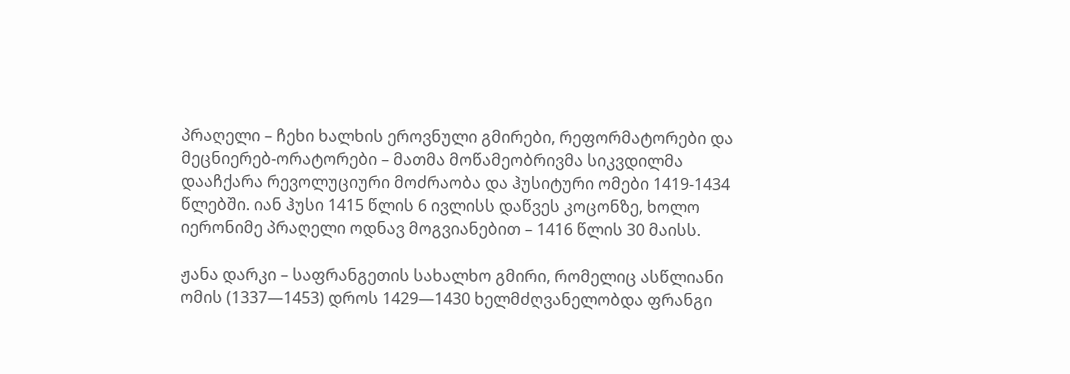პრაღელი – ჩეხი ხალხის ეროვნული გმირები, რეფორმატორები და მეცნიერებ-ორატორები – მათმა მოწამეობრივმა სიკვდილმა დააჩქარა რევოლუციური მოძრაობა და ჰუსიტური ომები 1419-1434 წლებში. იან ჰუსი 1415 წლის 6 ივლისს დაწვეს კოცონზე, ხოლო იერონიმე პრაღელი ოდნავ მოგვიანებით – 1416 წლის 30 მაისს.

ჟანა დარკი – საფრანგეთის სახალხო გმირი, რომელიც ასწლიანი ომის (1337—1453) დროს 1429—1430 ხელმძღვანელობდა ფრანგი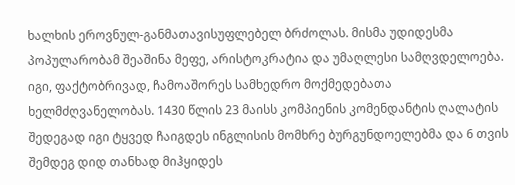ხალხის ეროვნულ-განმათავისუფლებელ ბრძოლას. მისმა უდიდესმა პოპულარობამ შეაშინა მეფე, არისტოკრატია და უმაღლესი სამღვდელოება. იგი, ფაქტობრივად, ჩამოაშორეს სამხედრო მოქმედებათა ხელმძღვანელობას. 1430 წლის 23 მაისს კომპიენის კომენდანტის ღალატის შედეგად იგი ტყვედ ჩაიგდეს ინგლისის მომხრე ბურგუნდოელებმა და 6 თვის შემდეგ დიდ თანხად მიჰყიდეს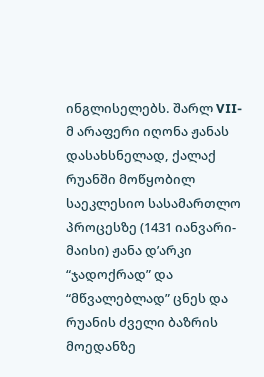ინგლისელებს. შარლ VII-მ არაფერი იღონა ჟანას დასახსნელად, ქალაქ რუანში მოწყობილ საეკლესიო სასამართლო პროცესზე (1431 იანვარი-მაისი) ჟანა დ’არკი “ჯადოქრად” და “მწვალებლად” ცნეს და რუანის ძველი ბაზრის მოედანზე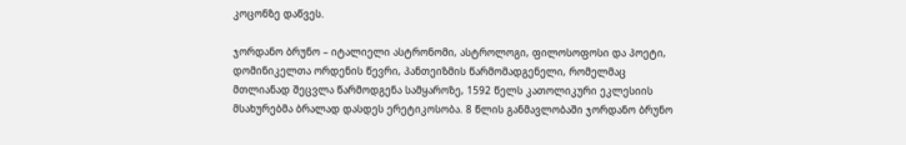კოცონზე დაწვეს.

ჯორდანო ბრუნო – იტალიელი ასტრონომი, ასტროლოგი, ფილოსოფოსი და პოეტი, დომინიკელთა ორდენის წევრი, პანთეიზმის წარმომადგენელი, რომელმაც მთლიანად შეცვლა წარმოდგენა სამყაროზე, 1592 წელს კათოლიკური ეკლესიის მსახურებმა ბრალად დასდეს ერეტიკოსობა. 8 წლის განმავლობაში ჯორდანო ბრუნო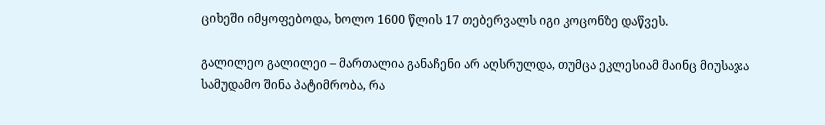ციხეში იმყოფებოდა, ხოლო 1600 წლის 17 თებერვალს იგი კოცონზე დაწვეს.

გალილეო გალილეი – მართალია განაჩენი არ აღსრულდა, თუმცა ეკლესიამ მაინც მიუსაჯა სამუდამო შინა პატიმრობა, რა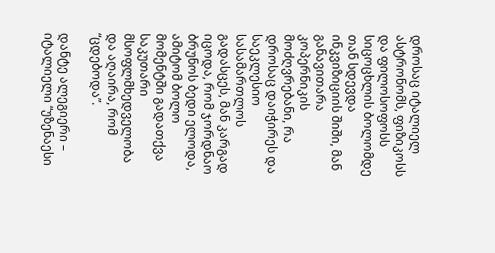დროსაც იტალიელ ასტრონომს, ფიზიკოსს და ფილოსოფოსს სიცოცხლის ბოლომდე თან სდევდა ინკვიზიციის შიში, მან განავითარა კოპერნიკის მოძღვრებანი, რა დროსაც დაიჭირეს და საეკლესიო სასამართლოს გადასცეს, მან კარგად იცოდა, რომ ჯორდნაო ბრუნოს ბედი ელოდა, ამიტომ ბოლო მომენტში გადათქვა საკუთარი მსოფლმხედველობა და აღაირა, რომ “ცდებოდა”.

დანტე ალეგიერი – იტალიელი “უზენაესი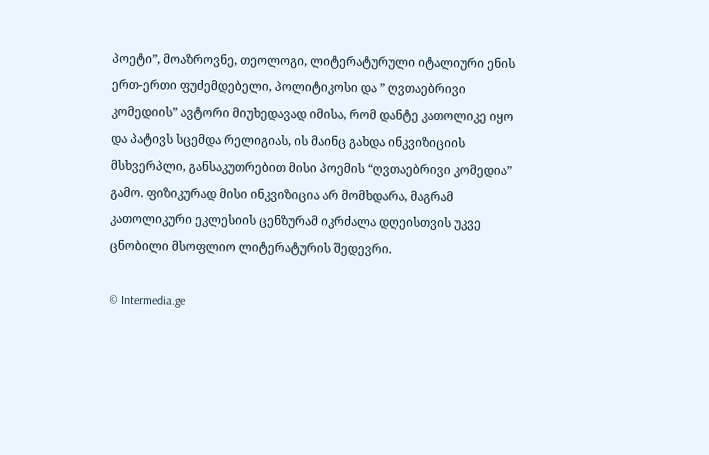პოეტი”, მოაზროვნე, თეოლოგი, ლიტერატურული იტალიური ენის ერთ-ერთი ფუძემდებელი, პოლიტიკოსი და ” ღვთაებრივი კომედიის” ავტორი მიუხედავად იმისა, რომ დანტე კათოლიკე იყო და პატივს სცემდა რელიგიას, ის მაინც გახდა ინკვიზიციის მსხვერპლი, განსაკუთრებით მისი პოემის “ღვთაებრივი კომედია” გამო. ფიზიკურად მისი ინკვიზიცია არ მომხდარა, მაგრამ კათოლიკური ეკლესიის ცენზურამ იკრძალა დღეისთვის უკვე ცნობილი მსოფლიო ლიტერატურის შედევრი.

© Intermedia.ge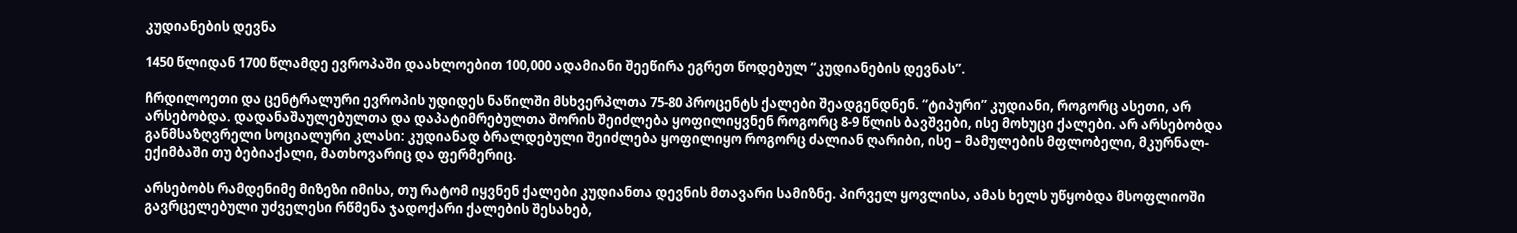კუდიანების დევნა

1450 წლიდან 1700 წლამდე ევროპაში დაახლოებით 100,000 ადამიანი შეეწირა ეგრეთ წოდებულ “კუდიანების დევნას”.

ჩრდილოეთი და ცენტრალური ევროპის უდიდეს ნაწილში მსხვერპლთა 75-80 პროცენტს ქალები შეადგენდნენ. “ტიპური” კუდიანი, როგორც ასეთი, არ არსებობდა. დადანაშაულებულთა და დაპატიმრებულთა შორის შეიძლება ყოფილიყვნენ როგორც 8-9 წლის ბავშვები, ისე მოხუცი ქალები. არ არსებობდა განმსაზღვრელი სოციალური კლასი: კუდიანად ბრალდებული შეიძლება ყოფილიყო როგორც ძალიან ღარიბი, ისე – მამულების მფლობელი, მკურნალ-ექიმბაში თუ ბებიაქალი, მათხოვარიც და ფერმერიც.

არსებობს რამდენიმე მიზეზი იმისა, თუ რატომ იყვნენ ქალები კუდიანთა დევნის მთავარი სამიზნე. პირველ ყოვლისა, ამას ხელს უწყობდა მსოფლიოში გავრცელებული უძველესი რწმენა ჯადოქარი ქალების შესახებ,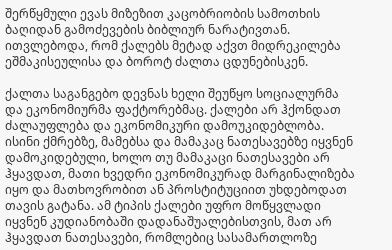შერწყმული ევას მიზეზით კაცობრიობის სამოთხის ბაღიდან გამოძევების ბიბლიურ ნარატივთან. ითვლებოდა, რომ ქალებს მეტად აქვთ მიდრეკილება ეშმაკისეულისა და ბოროტ ძალთა ცდუნებისკენ.

ქალთა საგანგებო დევნას ხელი შეუწყო სოციალურმა და ეკონომიურმა ფაქტორებმაც. ქალები არ ჰქონდათ ძალაუფლება და ეკონომიკური დამოუკიდებლობა. ისინი ქმრებზე, მამებსა და მამაკაც ნათესავებზე იყვნენ დამოკიდებული, ხოლო თუ მამაკაცი ნათესავები არ ჰყავდათ, მათი ხვედრი ეკონომიკურად მარგინალიზება იყო და მათხოვრობით ან პროსტიტუციით უხდებოდათ თავის გატანა. ამ ტიპის ქალები უფრო მოწყვლადი იყვნენ კუდიანობაში დადანაშუალებისთვის, მათ არ ჰყავდათ ნათესავები, რომლებიც სასამართლოზე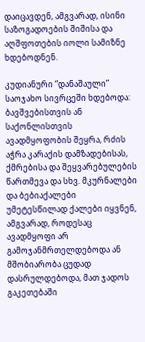დაიცავდენ, ამგვარად, ისინი საზოგადოების შიშისა და აღშფოთების იოლი სამიზნე ხდებოდნენ.

კუდიანური “დანაშაული” საოჯახო სივრცეში ხდებოდა: ბავშვებისთვის ან საქონლისთვის ავადმყოფობის შეყრა, რძის აჭრა კარაქის დამზადებისას, ქმრებისა და შეყვარებულების წართმევა და სხვ. მკურნალები და ბებიაქალები უმეტესწილად ქალები იყვნენ, ამგვარად, როდესაც ავადმყოფი არ გამოჯანმრთელდებოდა ან მშობიარობა ცუდად დასრულდებოდა, მათ ჯადოს გაკეთებაში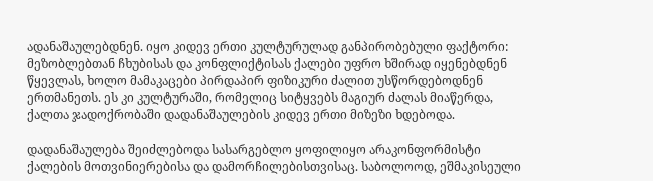ადანაშაულებდნენ. იყო კიდევ ერთი კულტურულად განპირობებული ფაქტორი: მეზობლებთან ჩხუბისას და კონფლიქტისას ქალები უფრო ხშირად იყენებდნენ წყევლას, ხოლო მამაკაცები პირდაპირ ფიზიკური ძალით უსწორდებოდნენ ერთმანეთს. ეს კი კულტურაში, რომელიც სიტყვებს მაგიურ ძალას მიაწერდა, ქალთა ჯადოქრობაში დადანაშაულების კიდევ ერთი მიზეზი ხდებოდა.

დადანაშაულება შეიძლებოდა სასარგებლო ყოფილიყო არაკონფორმისტი ქალების მოთვინიერებისა და დამორჩილებისთვისაც. საბოლოოდ, ეშმაკისეული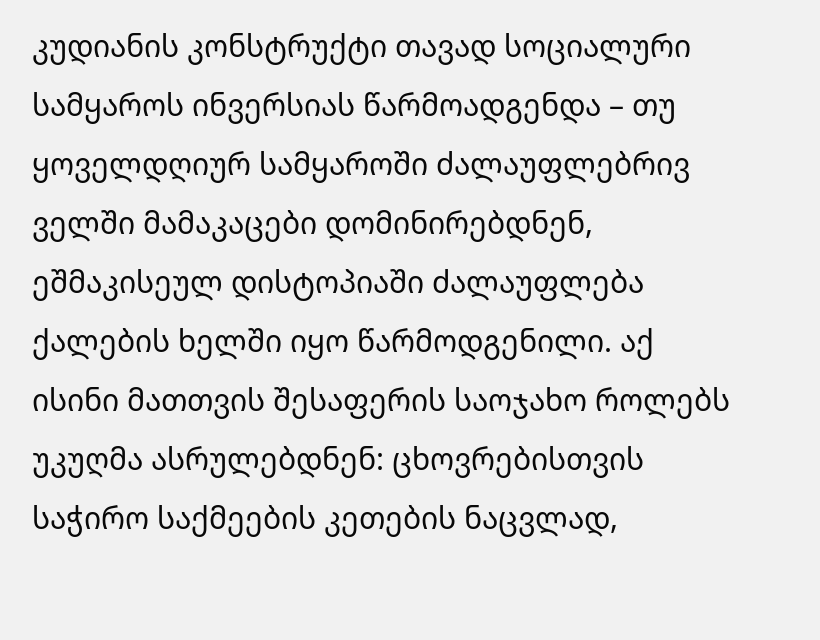კუდიანის კონსტრუქტი თავად სოციალური სამყაროს ინვერსიას წარმოადგენდა – თუ ყოველდღიურ სამყაროში ძალაუფლებრივ ველში მამაკაცები დომინირებდნენ, ეშმაკისეულ დისტოპიაში ძალაუფლება ქალების ხელში იყო წარმოდგენილი. აქ ისინი მათთვის შესაფერის საოჯახო როლებს უკუღმა ასრულებდნენ: ცხოვრებისთვის საჭირო საქმეების კეთების ნაცვლად,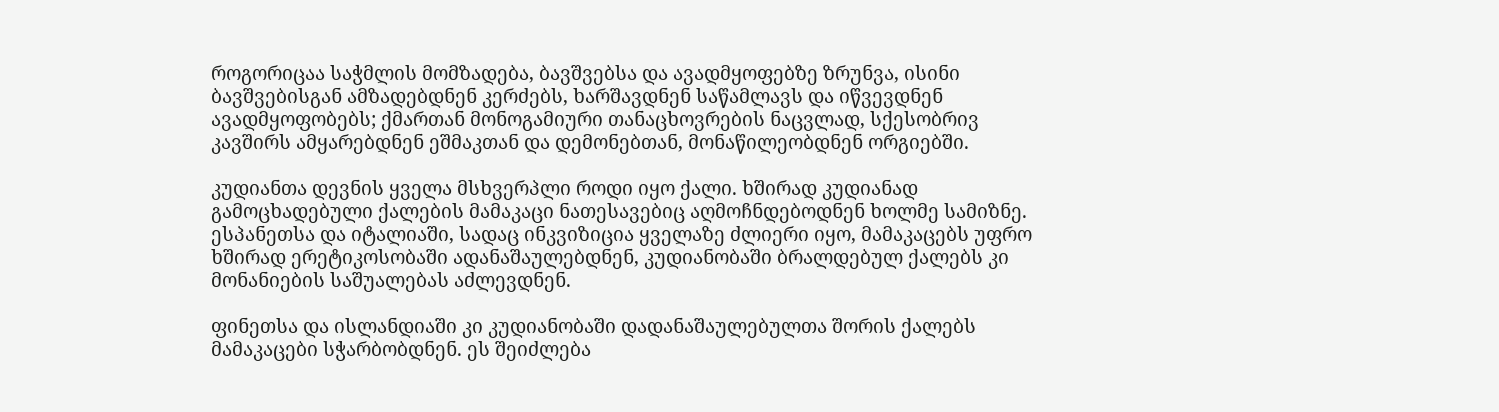როგორიცაა საჭმლის მომზადება, ბავშვებსა და ავადმყოფებზე ზრუნვა, ისინი ბავშვებისგან ამზადებდნენ კერძებს, ხარშავდნენ საწამლავს და იწვევდნენ ავადმყოფობებს; ქმართან მონოგამიური თანაცხოვრების ნაცვლად, სქესობრივ კავშირს ამყარებდნენ ეშმაკთან და დემონებთან, მონაწილეობდნენ ორგიებში.

კუდიანთა დევნის ყველა მსხვერპლი როდი იყო ქალი. ხშირად კუდიანად გამოცხადებული ქალების მამაკაცი ნათესავებიც აღმოჩნდებოდნენ ხოლმე სამიზნე. ესპანეთსა და იტალიაში, სადაც ინკვიზიცია ყველაზე ძლიერი იყო, მამაკაცებს უფრო ხშირად ერეტიკოსობაში ადანაშაულებდნენ, კუდიანობაში ბრალდებულ ქალებს კი მონანიების საშუალებას აძლევდნენ.

ფინეთსა და ისლანდიაში კი კუდიანობაში დადანაშაულებულთა შორის ქალებს მამაკაცები სჭარბობდნენ. ეს შეიძლება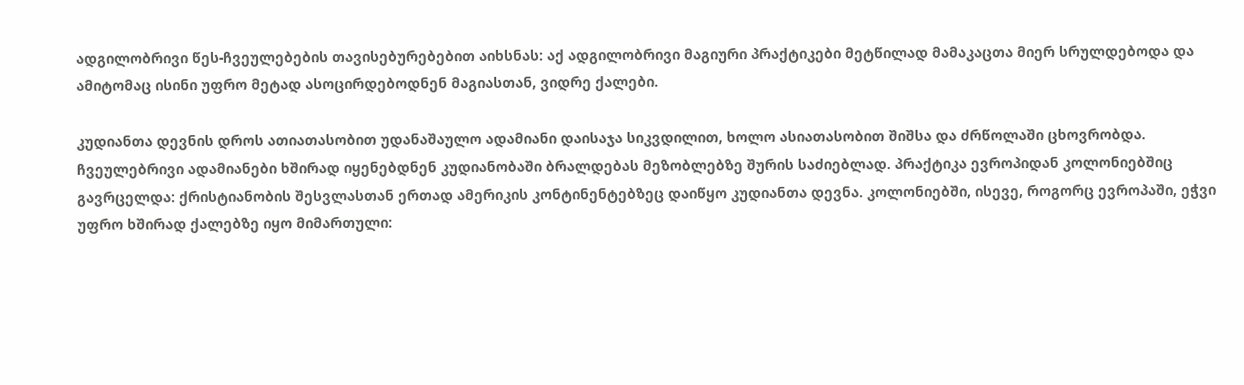ადგილობრივი წეს-ჩვეულებების თავისებურებებით აიხსნას: აქ ადგილობრივი მაგიური პრაქტიკები მეტწილად მამაკაცთა მიერ სრულდებოდა და ამიტომაც ისინი უფრო მეტად ასოცირდებოდნენ მაგიასთან, ვიდრე ქალები.

კუდიანთა დევნის დროს ათიათასობით უდანაშაულო ადამიანი დაისაჯა სიკვდილით, ხოლო ასიათასობით შიშსა და ძრწოლაში ცხოვრობდა. ჩვეულებრივი ადამიანები ხშირად იყენებდნენ კუდიანობაში ბრალდებას მეზობლებზე შურის საძიებლად. პრაქტიკა ევროპიდან კოლონიებშიც გავრცელდა: ქრისტიანობის შესვლასთან ერთად ამერიკის კონტინენტებზეც დაიწყო კუდიანთა დევნა. კოლონიებში, ისევე, როგორც ევროპაში, ეჭვი უფრო ხშირად ქალებზე იყო მიმართული: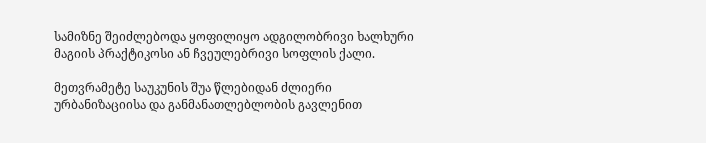სამიზნე შეიძლებოდა ყოფილიყო ადგილობრივი ხალხური მაგიის პრაქტიკოსი ან ჩვეულებრივი სოფლის ქალი.

მეთვრამეტე საუკუნის შუა წლებიდან ძლიერი ურბანიზაციისა და განმანათლებლობის გავლენით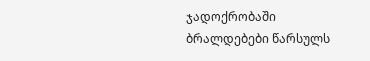ჯადოქრობაში ბრალდებები წარსულს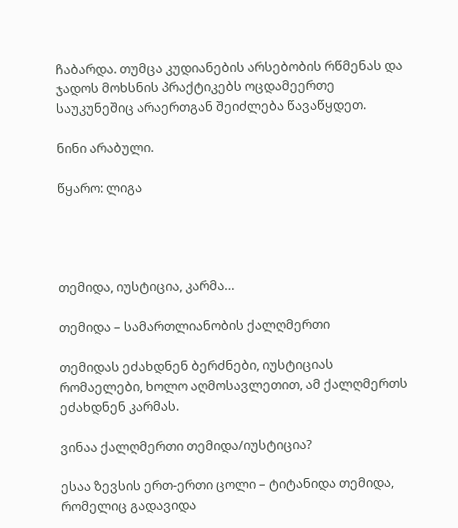ჩაბარდა. თუმცა კუდიანების არსებობის რწმენას და ჯადოს მოხსნის პრაქტიკებს ოცდამეერთე საუკუნეშიც არაერთგან შეიძლება წავაწყდეთ.

ნინი არაბული.

წყარო: ლიგა




თემიდა, იუსტიცია, კარმა…

თემიდა – სამართლიანობის ქალღმერთი

თემიდას ეძახდნენ ბერძნები, იუსტიციას რომაელები, ხოლო აღმოსავლეთით, ამ ქალღმერთს  ეძახდნენ კარმას.

ვინაა ქალღმერთი თემიდა/იუსტიცია?

ესაა ზევსის ერთ-ერთი ცოლი – ტიტანიდა თემიდა, რომელიც გადავიდა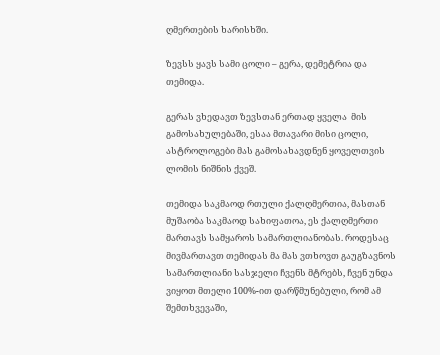ღმერთების ხარისხში.

ზევსს ყავს სამი ცოლი – გერა, დემეტრია და თემიდა.

გერას ვხედავთ ზევსთან ერთად ყველა  მის გამოსახულებაში, ესაა მთავარი მისი ცოლი, ასტროლოგები მას გამოსახავდნენ ყოველთვის ლომის ნიშნის ქვეშ.

თემიდა საკმაოდ რთული ქალღმერთია, მასთან მუშაობა საკმაოდ სახიფათოა, ეს ქალღმერთი მართავს სამყაროს სამართლიანობას. როდესაც მივმართავთ თემიდას მა მას ვთხოვთ გაუგზავნოს  სამართლიანი სასჯელი ჩვენს მტრებს, ჩვენ უნდა ვიყოთ მთელი 100%-ით დარწმუნებული, რომ ამ შემთხვევაში,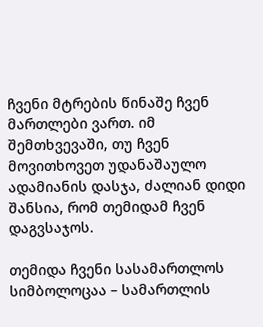ჩვენი მტრების წინაშე ჩვენ მართლები ვართ. იმ შემთხვევაში, თუ ჩვენ მოვითხოვეთ უდანაშაულო ადამიანის დასჯა, ძალიან დიდი შანსია, რომ თემიდამ ჩვენ დაგვსაჯოს.

თემიდა ჩვენი სასამართლოს სიმბოლოცაა – სამართლის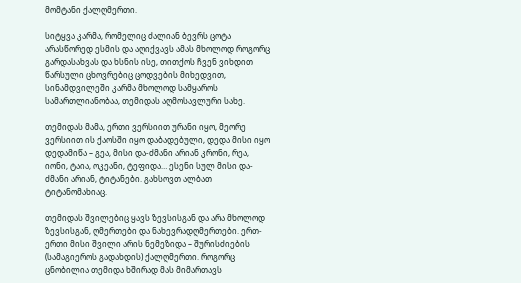მომტანი ქალღმერთი.

სიტყვა კარმა, რომელიც ძალიან ბევრს ცოტა არასწორედ ესმის და აღიქვავს ამას მხოლოდ როგორც გარდასახვას და ხსნის ისე, თითქოს ჩვენ ვიხდით წარსული ცხოვრებიც ცოდვების მიხედვით, სინამდვილეში კარმა მხოლოდ სამყაროს სამართლიანობაა, თემიდას აღმოსავლური სახე.

თემიდას მამა, ერთი ვერსიით ურანი იყო, მეორე ვერსიით ის ქაოსში იყო დაბადებული, დედა მისი იყო დედამიწა – გეა, მისი და-ძმანი არიან კრონი, რეა, იონი, ტაია, ოკეანი, ტეფიდა… ესენი სულ მისი და-ძმანი არიან, ტიტანები. გახსოვთ ალბათ ტიტანომახიაც.

თემიდას შვილებიც ყავს ზევსისგან და არა მხოლოდ ზევსისგან, ღმერთები და ნახევრადღმერთები. ერთ-ერთი მისი შვილი არის ნემეზიდა – შურისძიების (სამაგიეროს გადახდის) ქალღმერთი. როგორც ცნობილია თემიდა ხშირად მას მიმართავს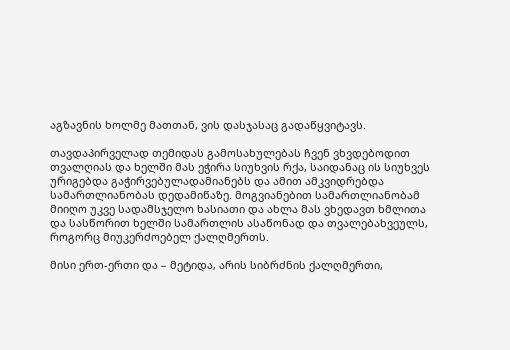აგზავნის ხოლმე მათთან, ვის დასჯასაც გადაწყვიტავს.

თავდაპირველად თემიდას გამოსახულებას ჩვენ ვხვდებოდით თვალღიას და ხელში მას ეჭირა სიუხვის რქა, საიდანაც ის სიუხვეს ურიგებდა გაჭირვებულადამიანებს და ამით ამკვიდრებდა სამართლიანობას დედამიწაზე. მოგვიანებით სამართლიანობამ მიიღო უკვე სადამსჯელო ხასიათი და ახლა მას ვხედავთ ხმლითა და სასწორით ხელში სამართლის ასაწონად და თვალებახვეულს, როგორც მიუკერძოებელ ქალღმერთს.

მისი ერთ-ერთი და – მეტიდა, არის სიბრძნის ქალღმერთი,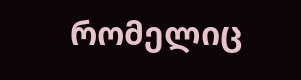რომელიც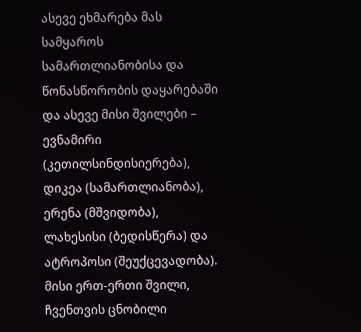ასევე ეხმარება მას სამყაროს სამართლიანობისა და წონასწორობის დაყარებაში და ასევე მისი შვილები – ევნამირი (კეთილსინდისიერება), დიკეა (სამართლიანობა), ერენა (მშვიდობა), ლახესისი (ბედისწერა) და  ატროპოსი (შეუქცევადობა). მისი ერთ-ერთი შვილი, ჩვენთვის ცნობილი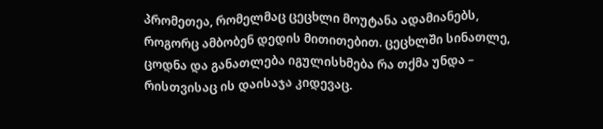პრომეთეა, რომელმაც ცეცხლი მოუტანა ადამიანებს, როგორც ამბობენ დედის მითითებით. ცეცხლში სინათლე, ცოდნა და განათლება იგულისხმება რა თქმა უნდა – რისთვისაც ის დაისაჯა კიდევაც.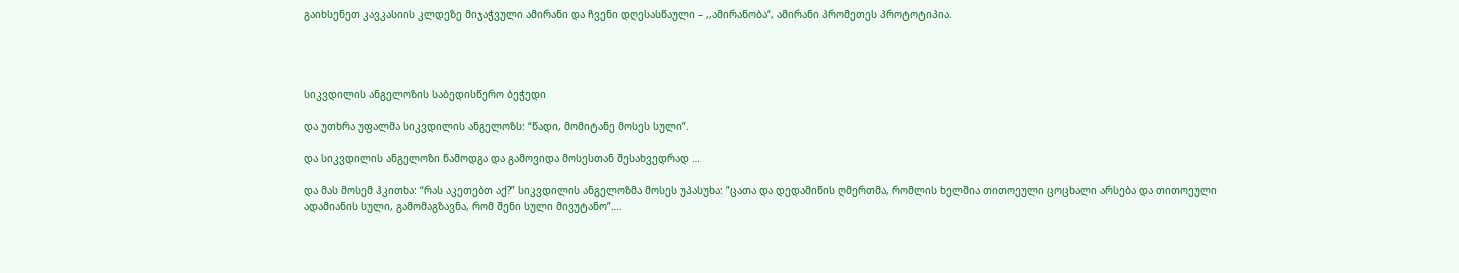გაიხსენეთ კავკასიის კლდეზე მიჯაჭვული ამირანი და ჩვენი დღესასწაული – ,,ამირანობა“, ამირანი პრომეთეს პროტოტიპია.




სიკვდილის ანგელოზის საბედისწერო ბეჭედი

და უთხრა უფალმა სიკვდილის ანგელოზს: “წადი, მომიტანე მოსეს სული”.

და სიკვდილის ანგელოზი წამოდგა და გამოვიდა მოსესთან შესახვედრად …

და მას მოსემ ჰკითხა: “რას აკეთებთ აქ?” სიკვდილის ანგელოზმა მოსეს უპასუხა: ”ცათა და დედამიწის ღმერთმა, რომლის ხელშია თითოეული ცოცხალი არსება და თითოეული ადამიანის სული, გამომაგზავნა, რომ შენი სული მივუტანო”….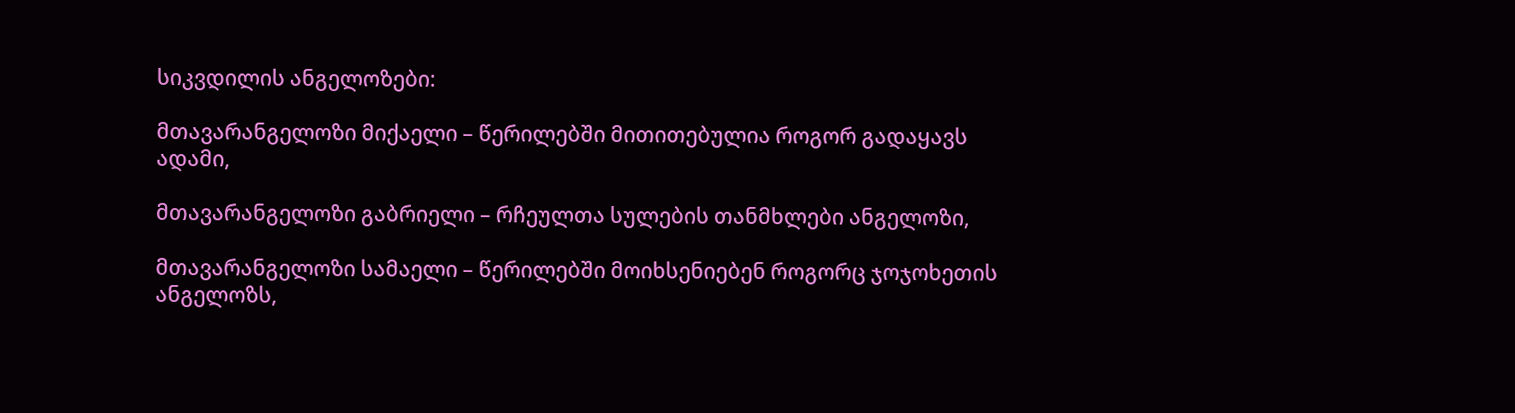სიკვდილის ანგელოზები:

მთავარანგელოზი მიქაელი – წერილებში მითითებულია როგორ გადაყავს ადამი,

მთავარანგელოზი გაბრიელი – რჩეულთა სულების თანმხლები ანგელოზი,

მთავარანგელოზი სამაელი – წერილებში მოიხსენიებენ როგორც ჯოჯოხეთის ანგელოზს,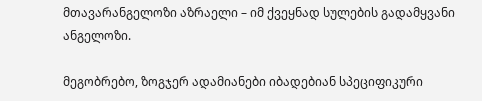მთავარანგელოზი აზრაელი – იმ ქვეყნად სულების გადამყვანი ანგელოზი.

მეგობრებო, ზოგჯერ ადამიანები იბადებიან სპეციფიკური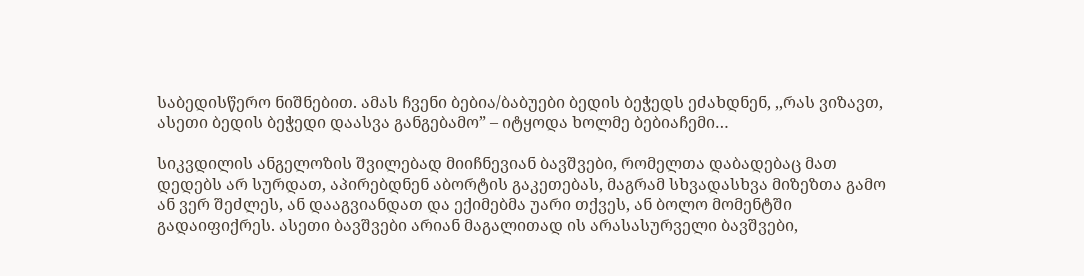საბედისწერო ნიშნებით. ამას ჩვენი ბებია/ბაბუები ბედის ბეჭედს ეძახდნენ, ,,რას ვიზავთ, ასეთი ბედის ბეჭედი დაასვა განგებამო” – იტყოდა ხოლმე ბებიაჩემი…

სიკვდილის ანგელოზის შვილებად მიიჩნევიან ბავშვები, რომელთა დაბადებაც მათ დედებს არ სურდათ, აპირებდნენ აბორტის გაკეთებას, მაგრამ სხვადასხვა მიზეზთა გამო ან ვერ შეძლეს, ან დააგვიანდათ და ექიმებმა უარი თქვეს, ან ბოლო მომენტში გადაიფიქრეს. ასეთი ბავშვები არიან მაგალითად ის არასასურველი ბავშვები,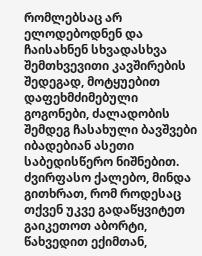რომლებსაც არ ელოდებოდნენ და ჩაისახნენ სხვადასხვა შემთხვევითი კავშირების შედეგად, მოტყუებით დაფეხმძიმებული გოგონები, ძალადობის შემდეგ ჩასახული ბავშვები  იბადებიან ასეთი საბედისწერო ნიშნებით. ძვირფასო ქალებო, მინდა გითხრათ, რომ როდესაც თქვენ უკვე გადაწყვიტეთ გაიკეთოთ აბორტი, წახვედით ექიმთან,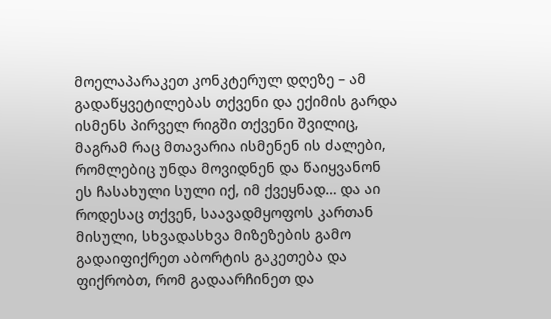მოელაპარაკეთ კონკტერულ დღეზე – ამ გადაწყვეტილებას თქვენი და ექიმის გარდა ისმენს პირველ რიგში თქვენი შვილიც, მაგრამ რაც მთავარია ისმენენ ის ძალები, რომლებიც უნდა მოვიდნენ და წაიყვანონ ეს ჩასახული სული იქ, იმ ქვეყნად… და აი როდესაც თქვენ, საავადმყოფოს კართან მისული, სხვადასხვა მიზეზების გამო გადაიფიქრეთ აბორტის გაკეთება და ფიქრობთ, რომ გადაარჩინეთ და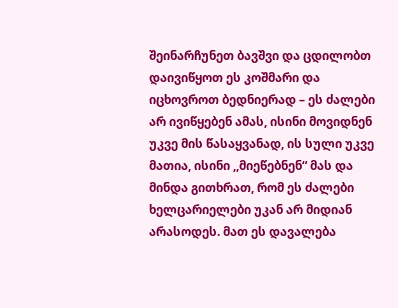შეინარჩუნეთ ბავშვი და ცდილობთ დაივიწყოთ ეს კოშმარი და იცხოვროთ ბედნიერად – ეს ძალები არ ივიწყებენ ამას, ისინი მოვიდნენ უკვე მის წასაყვანად, ის სული უკვე მათია, ისინი ,,მიეწებნენ“ მას და მინდა გითხრათ, რომ ეს ძალები ხელცარიელები უკან არ მიდიან არასოდეს. მათ ეს დავალება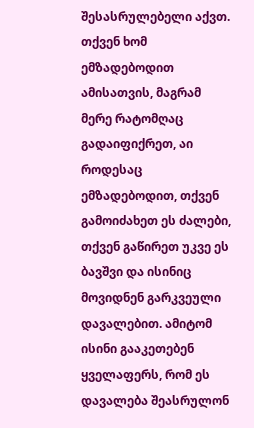შესასრულებელი აქვთ. თქვენ ხომ ემზადებოდით ამისათვის, მაგრამ მერე რატომღაც გადაიფიქრეთ, აი როდესაც ემზადებოდით, თქვენ გამოიძახეთ ეს ძალები, თქვენ გაწირეთ უკვე ეს ბავშვი და ისინიც მოვიდნენ გარკვეული დავალებით. ამიტომ ისინი გააკეთებენ ყველაფერს, რომ ეს დავალება შეასრულონ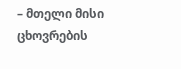– მთელი მისი ცხოვრების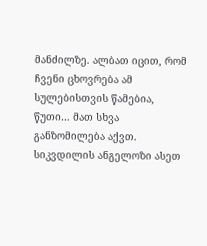მანძილზე. ალბათ იცით, რომ ჩვენი ცხოვრება ამ სულებისთვის წამებია, წუთი… მათ სხვა განზომილება აქვთ. სიკვდილის ანგელოზი ასეთ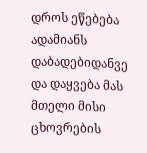დროს ეწებება ადამიანს დაბადებიდანვე და დაყვება მას მთელი მისი ცხოვრების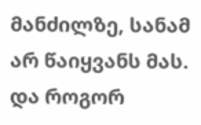მანძილზე, სანამ არ წაიყვანს მას. და როგორ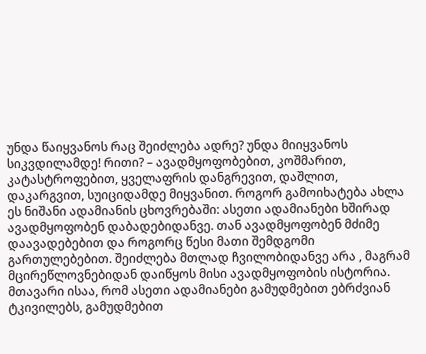უნდა წაიყვანოს რაც შეიძლება ადრე? უნდა მიიყვანოს სიკვდილამდე! რითი? – ავადმყოფობებით, კოშმარით, კატასტროფებით, ყველაფრის დანგრევით, დაშლით, დაკარგვით, სუიციდამდე მიყვანით. როგორ გამოიხატება ახლა ეს ნიშანი ადამიანის ცხოვრებაში: ასეთი ადამიანები ხშირად ავადმყოფობენ დაბადებიდანვე. თან ავადმყოფობენ მძიმე დაავადებებით და როგორც წესი მათი შემდგომი გართულებებით. შეიძლება მთლად ჩვილობიდანვე არა , მაგრამ მცირეწლოვნებიდან დაიწყოს მისი ავადმყოფობის ისტორია. მთავარი ისაა, რომ ასეთი ადამიანები გამუდმებით ებრძვიან ტკივილებს, გამუდმებით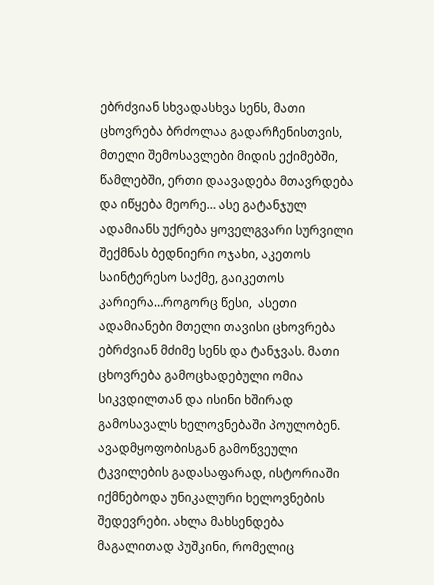ებრძვიან სხვადასხვა სენს, მათი ცხოვრება ბრძოლაა გადარჩენისთვის, მთელი შემოსავლები მიდის ექიმებში, წამლებში, ერთი დაავადება მთავრდება და იწყება მეორე… ასე გატანჯულ ადამიანს უქრება ყოველგვარი სურვილი შექმნას ბედნიერი ოჯახი, აკეთოს საინტერესო საქმე, გაიკეთოს კარიერა…როგორც წესი,  ასეთი ადამიანები მთელი თავისი ცხოვრება ებრძვიან მძიმე სენს და ტანჯვას. მათი ცხოვრება გამოცხადებული ომია სიკვდილთან და ისინი ხშირად გამოსავალს ხელოვნებაში პოულობენ. ავადმყოფობისგან გამოწვეული ტკვილების გადასაფარად, ისტორიაში იქმნებოდა უნიკალური ხელოვნების შედევრები. ახლა მახსენდება მაგალითად პუშკინი, რომელიც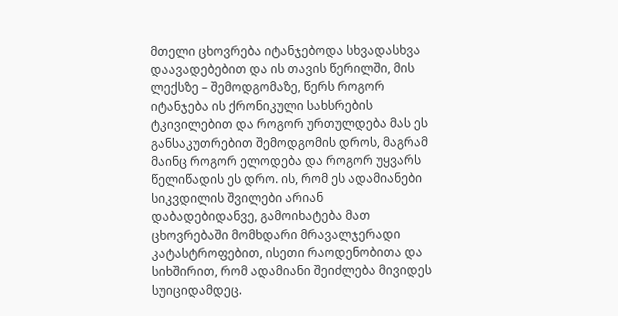მთელი ცხოვრება იტანჯებოდა სხვადასხვა დაავადებებით და ის თავის წერილში, მის ლექსზე – შემოდგომაზე, წერს როგორ იტანჯება ის ქრონიკული სახსრების ტკივილებით და როგორ ურთულდება მას ეს განსაკუთრებით შემოდგომის დროს, მაგრამ მაინც როგორ ელოდება და როგორ უყვარს წელიწადის ეს დრო. ის, რომ ეს ადამიანები სიკვდილის შვილები არიან დაბადებიდანვე, გამოიხატება მათ ცხოვრებაში მომხდარი მრავალჯერადი კატასტროფებით, ისეთი რაოდენობითა და სიხშირით, რომ ადამიანი შეიძლება მივიდეს სუიციდამდეც.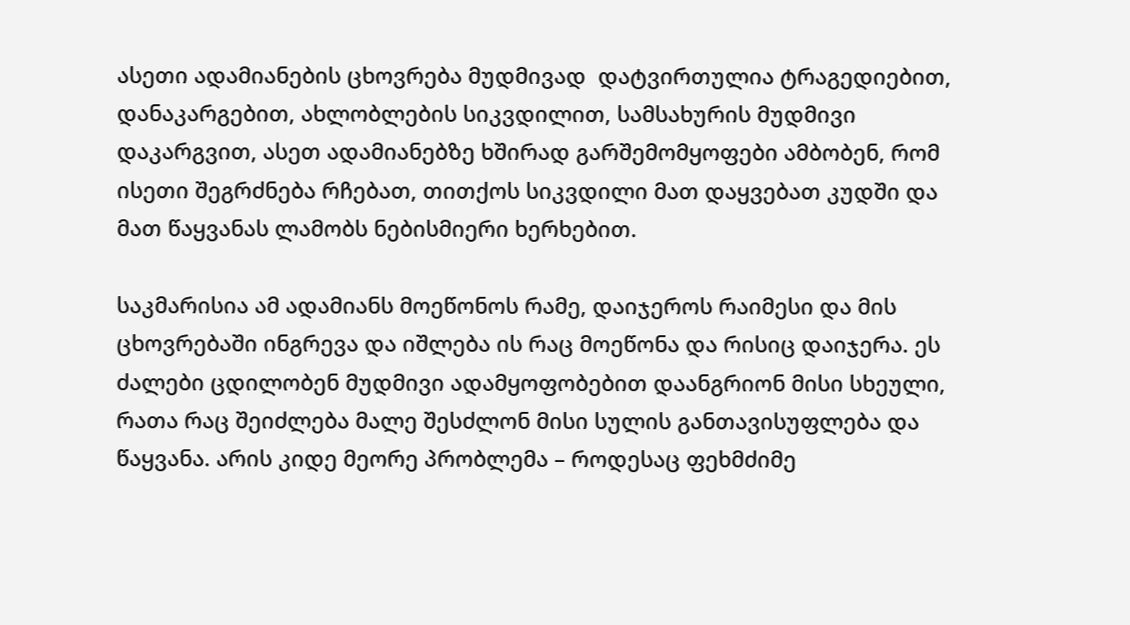ასეთი ადამიანების ცხოვრება მუდმივად  დატვირთულია ტრაგედიებით, დანაკარგებით, ახლობლების სიკვდილით, სამსახურის მუდმივი დაკარგვით, ასეთ ადამიანებზე ხშირად გარშემომყოფები ამბობენ, რომ ისეთი შეგრძნება რჩებათ, თითქოს სიკვდილი მათ დაყვებათ კუდში და მათ წაყვანას ლამობს ნებისმიერი ხერხებით.

საკმარისია ამ ადამიანს მოეწონოს რამე, დაიჯეროს რაიმესი და მის ცხოვრებაში ინგრევა და იშლება ის რაც მოეწონა და რისიც დაიჯერა. ეს ძალები ცდილობენ მუდმივი ადამყოფობებით დაანგრიონ მისი სხეული, რათა რაც შეიძლება მალე შესძლონ მისი სულის განთავისუფლება და წაყვანა. არის კიდე მეორე პრობლემა – როდესაც ფეხმძიმე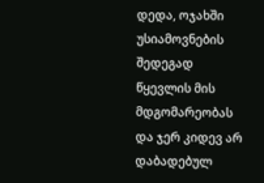დედა, ოჯახში უსიამოვნების შედეგად წყევლის მის მდგომარეობას და ჯერ კიდევ არ დაბადებულ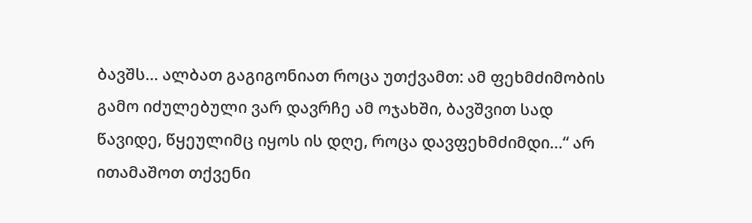ბავშს… ალბათ გაგიგონიათ როცა უთქვამთ: ამ ფეხმძიმობის გამო იძულებული ვარ დავრჩე ამ ოჯახში, ბავშვით სად წავიდე, წყეულიმც იყოს ის დღე, როცა დავფეხმძიმდი…“ არ ითამაშოთ თქვენი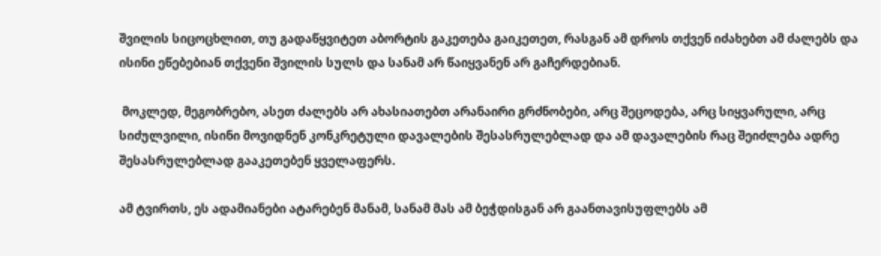შვილის სიცოცხლით, თუ გადაწყვიტეთ აბორტის გაკეთება გაიკეთეთ, რასგან ამ დროს თქვენ იძახებთ ამ ძალებს და ისინი ეწებებიან თქვენი შვილის სულს და სანამ არ წაიყვანენ არ გაჩერდებიან.

 მოკლედ, მეგობრებო, ასეთ ძალებს არ ახასიათებთ არანაირი გრძნობები, არც შეცოდება, არც სიყვარული, არც სიძულვილი, ისინი მოვიდნენ კონკრეტული დავალების შესასრულებლად და ამ დავალების რაც შეიძლება ადრე შესასრულებლად გააკეთებენ ყველაფერს.

ამ ტვირთს, ეს ადამიანები ატარებენ მანამ, სანამ მას ამ ბეჭდისგან არ გაანთავისუფლებს ამ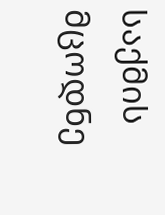საქმის მცოდნე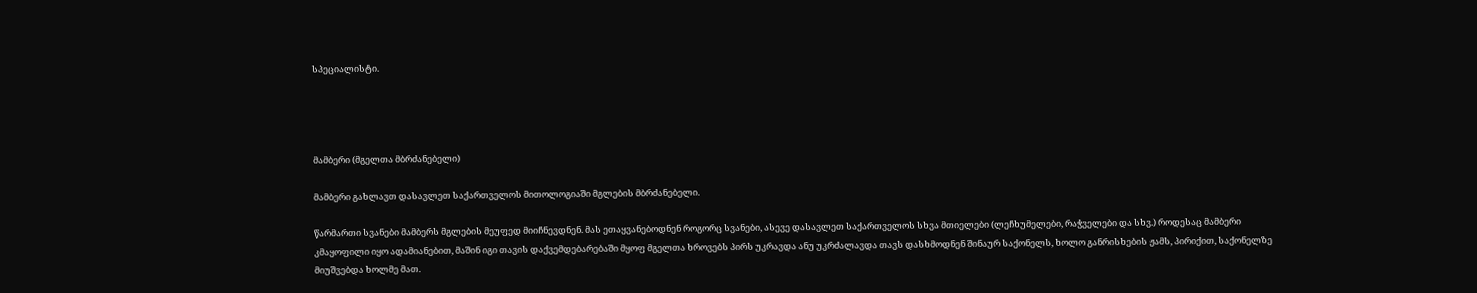სპეციალისტი.




მამბერი (მგელთა მბრძანებელი)

მამბერი გახლავთ დასავლეთ საქართველოს მითოლოგიაში მგლების მბრძანებელი.

წარმართი სვანები მამბერს მგლების მეუფედ მიიჩნევდნენ. მას ეთაყვანებოდნენ როგორც სვანები, ასევე დასავლეთ საქართველოს სხვა მთიელები (ლეჩხუმელები, რაჭველები და სხვ.) როდესაც მამბერი კმაყოფილი იყო ადამიანებით, მაშინ იგი თავის დაქვემდებარებაში მყოფ მგელთა ხროვებს პირს უკრავდა ანუ უკრძალავდა თავს დასხმოდნენ შინაურ საქონელს, ხოლო განრისხების ჟამს, პირიქით, საქონელზე მიუშვებდა ხოლმე მათ.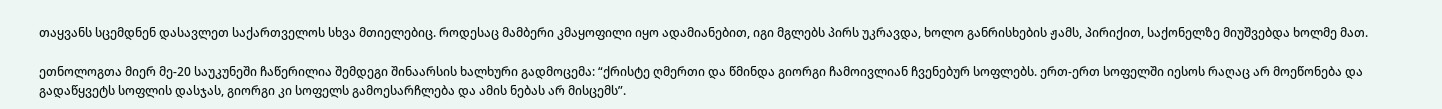თაყვანს სცემდნენ დასავლეთ საქართველოს სხვა მთიელებიც. როდესაც მამბერი კმაყოფილი იყო ადამიანებით, იგი მგლებს პირს უკრავდა, ხოლო განრისხების ჟამს, პირიქით, საქონელზე მიუშვებდა ხოლმე მათ.

ეთნოლოგთა მიერ მე-20 საუკუნეში ჩაწერილია შემდეგი შინაარსის ხალხური გადმოცემა: “ქრისტე ღმერთი და წმინდა გიორგი ჩამოივლიან ჩვენებურ სოფლებს. ერთ-ერთ სოფელში იესოს რაღაც არ მოეწონება და გადაწყვეტს სოფლის დასჯას, გიორგი კი სოფელს გამოესარჩლება და ამის ნებას არ მისცემს”.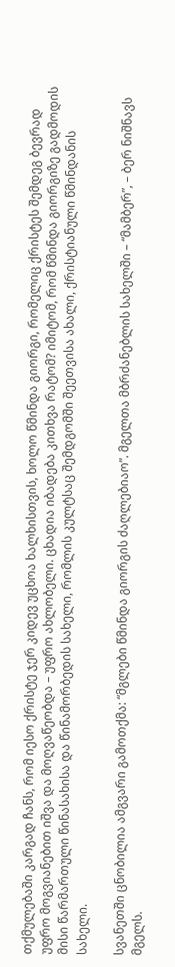თქმულებაში კარგად ჩანს, რომ იესო ქრისტე ჯერ კიდევ უცხოა ხალხისთვის, ხოლო წმინდა გიორგი, რომელიც ქრისტეს შემდეგ ბევრად უფრო მოგვიანებით იშვა და მოღვაწეობდა – უფრო ახლობელი. ცხადია იბადება კითხვა რატომ? იმიტომ, რომ წმინდა გიორგიზე გადმოდის მისი წარმართული წინასახისა და წინამორბედის სახელი, რომლის კულტსაც შემდგომში შეეთვისა ახალი, ქრისტიანული წმინდანის სახელი.

სვანეთში ცნობილია ამგვარი გამოთქმა: “მგლები წმინდა გიორგის ძაღლებიაო”. მგელთა მბრძანებლის სახელში – “მამბერ”, – ბერ ნიშნავს მგელს.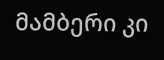მამბერი კი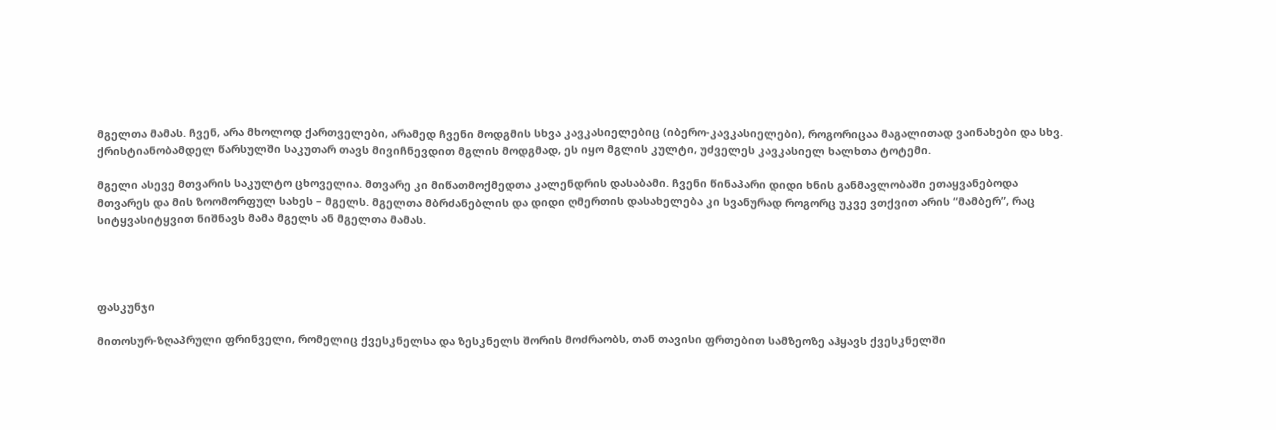მგელთა მამას. ჩვენ, არა მხოლოდ ქართველები, არამედ ჩვენი მოდგმის სხვა კავკასიელებიც (იბერო-კავკასიელები), როგორიცაა მაგალითად ვაინახები და სხვ. ქრისტიანობამდელ წარსულში საკუთარ თავს მივიჩნევდით მგლის მოდგმად, ეს იყო მგლის კულტი, უძველეს კავკასიელ ხალხთა ტოტემი.

მგელი ასევე მთვარის საკულტო ცხოველია. მთვარე კი მიწათმოქმედთა კალენდრის დასაბამი. ჩვენი წინაპარი დიდი ხნის განმავლობაში ეთაყვანებოდა მთვარეს და მის ზოომორფულ სახეს – მგელს. მგელთა მბრძანებლის და დიდი ღმერთის დასახელება კი სვანურად როგორც უკვე ვთქვით არის “მამბერ”, რაც სიტყვასიტყვით ნიშნავს მამა მგელს ან მგელთა მამას.




ფასკუნჯი

მითოსურ-ზღაპრული ფრინველი, რომელიც ქვესკნელსა და ზესკნელს შორის მოძრაობს, თან თავისი ფრთებით სამზეოზე აჰყავს ქვესკნელში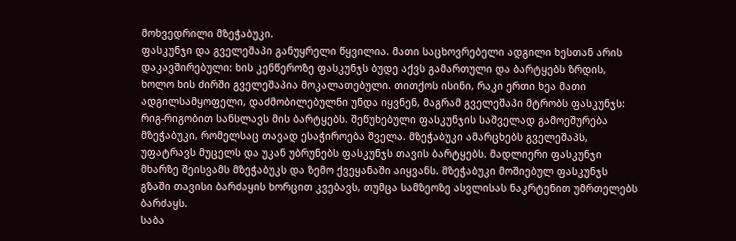მოხვედრილი მზეჭაბუკი.
ფასკუნჯი და გველეშაპი განუყრელი წყვილია. მათი საცხოვრებელი ადგილი ხესთან არის დაკავშირებული: ხის კენწეროზე ფასკუნჯს ბუდე აქვს გამართული და ბარტყებს ზრდის, ხოლო ხის ძირში გველეშაპია მოკალათებული. თითქოს ისინი, რაკი ერთი ხეა მათი ადგილსამყოფელი, დაძმობილებულნი უნდა იყვნენ, მაგრამ გველეშაპი მტრობს ფასკუნჯს: რიგ-რიგობით სანსლავს მის ბარტყებს. შეწუხებული ფასკუნჯის საშველად გამოეშურება მზეჭაბუკი, რომელსაც თავად ესაჭიროება შველა. მზეჭაბუკი ამარცხებს გველეშაპს, უფატრავს მუცელს და უკან უბრუნებს ფასკუნჯს თავის ბარტყებს. მადლიერი ფასკუნჯი მხარზე შეისვამს მზეჭაბუკს და ზემო ქვეყანაში აიყვანს. მზეჭაბუკი მოშიებულ ფასკუნჯს გზაში თავისი ბარძაყის ხორცით კვებავს, თუმცა სამზეოზე ასვლისას ნაკრტენით უმრთელებს ბარძაყს.
საბა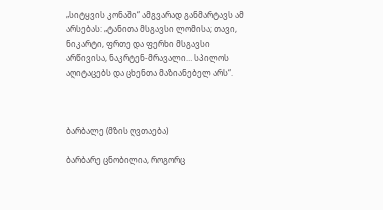„სიტყვის კონაში“ ამგვარად განმარტავს ამ არსებას: „ტანითა მსგავსი ლომისა; თავი, ნიკარტი, ფრთე და ფერხი მსგავსი არწივისა, ნაკრტენ-მრავალი… სპილოს აღიტაცებს და ცხენთა მაზიანებელ არს“.



ბარბალე (მზის ღვთაება)

ბარბარე ცნობილია, როგორც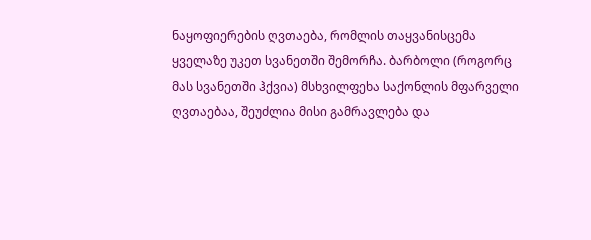ნაყოფიერების ღვთაება, რომლის თაყვანისცემა ყველაზე უკეთ სვანეთში შემორჩა. ბარბოლი (როგორც მას სვანეთში ჰქვია) მსხვილფეხა საქონლის მფარველი ღვთაებაა, შეუძლია მისი გამრავლება და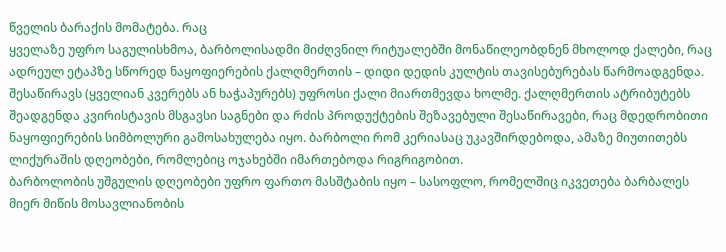წველის ბარაქის მომატება. რაც
ყველაზე უფრო საგულისხმოა, ბარბოლისადმი მიძღვნილ რიტუალებში მონაწილეობდნენ მხოლოდ ქალები, რაც ადრეულ ეტაპზე სწორედ ნაყოფიერების ქალღმერთის – დიდი დედის კულტის თავისებურებას წარმოადგენდა. შესაწირავს (ყველიან კვერებს ან ხაჭაპურებს) უფროსი ქალი მიართმევდა ხოლმე. ქალღმერთის ატრიბუტებს შეადგენდა კვირისტავის მსგავსი საგნები და რძის პროდუქტების შეზავებული შესაწირავები, რაც მდედრობითი ნაყოფიერების სიმბოლური გამოსახულება იყო. ბარბოლი რომ კერიასაც უკავშირდებოდა, ამაზე მიუთითებს ლიქურაშის დღეობები, რომლებიც ოჯახებში იმართებოდა რიგრიგობით.
ბარბოლობის უშგულის დღეობები უფრო ფართო მასშტაბის იყო – სასოფლო, რომელშიც იკვეთება ბარბალეს მიერ მიწის მოსავლიანობის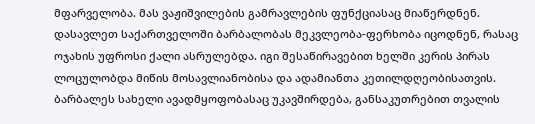მფარველობა. მას ვაჟიშვილების გამრავლების ფუნქციასაც მიაწერდნენ.
დასავლეთ საქართველოში ბარბალობას მეკვლეობა-ფერხობა იცოდნენ, რასაც ოჯახის უფროსი ქალი ასრულებდა. იგი შესაწირავებით ხელში კერის პირას ლოცულობდა მიწის მოსავლიანობისა და ადამიანთა კეთილდღეობისათვის.
ბარბალეს სახელი ავადმყოფობასაც უკავშირდება, განსაკუთრებით თვალის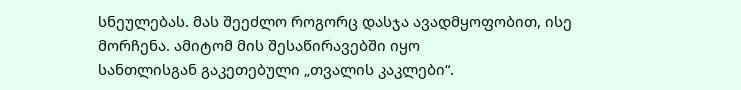სნეულებას. მას შეეძლო როგორც დასჯა ავადმყოფობით, ისე მორჩენა. ამიტომ მის შესაწირავებში იყო
სანთლისგან გაკეთებული „თვალის კაკლები“.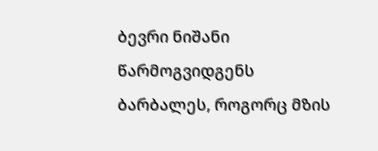ბევრი ნიშანი წარმოგვიდგენს ბარბალეს, როგორც მზის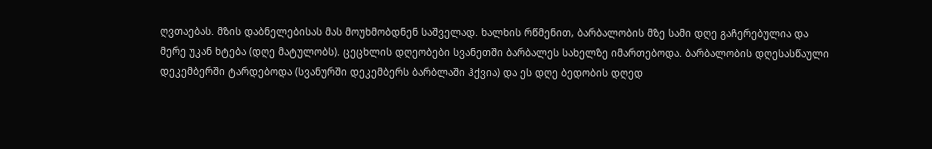ღვთაებას. მზის დაბნელებისას მას მოუხმობდნენ საშველად. ხალხის რწმენით, ბარბალობის მზე სამი დღე გაჩერებულია და
მერე უკან ხტება (დღე მატულობს). ცეცხლის დღეობები სვანეთში ბარბალეს სახელზე იმართებოდა. ბარბალობის დღესასწაული დეკემბერში ტარდებოდა (სვანურში დეკემბერს ბარბლაში ჰქვია) და ეს დღე ბედობის დღედ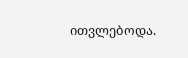ითვლებოდა.